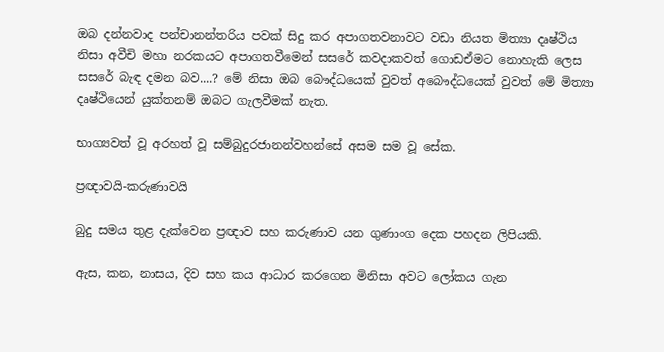ඔබ දන්නවාද පන්චානන්තරිය පවක් සිදු කර අපාගතවනාවට වඩා නියත මිත්‍යා දෘෂ්ථිය නිසා අවීචි මහා නරකයට අපාගතවීමෙන් සසරේ කවදාකවත් ගොඩඒමට නොහැකි ලෙස සසරේ බැඳ දමන බව....? මේ නිසා ඔබ බෞද්ධයෙක් වුවත් අබෞද්ධයෙක් වුවත් මේ මිත්‍යා දෘෂ්ථියෙන් යුක්තනම් ඔබට ගැලවීමක් නැත.

භාග්‍යවත් වූ අරහත් වූ සම්බුදුරජානන්වහන්සේ අසම සම වූ සේක.

ප්‍රඥාවයි-කරුණාවයි

බුදු සමය තුළ දැක්වෙන ප්‍රඥාව සහ කරුණාව යන ගුණාංග දෙක පහදන ලිපියකි.

ඇස, කන, නාසය, දිව සහ කය ආධාර කරගෙන මිනිසා අවට ලෝකය ගැන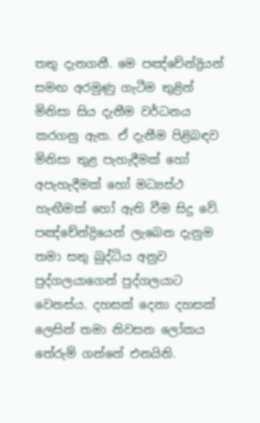තතු දැනගනී. මෙ පඤ්චේන්ද්‍රියන් සමඟ අරමුණු ගැටීම තුළින් මිනිසා සිය දැනීම වර්ධනය කරගනු ඇත. ඒ දැනීම පිළිබඳව මිනිසා තුළ පැහැදීමක් හෝ අපැහැදීමක් හෝ මධ්‍යස්ථ හැඟීමක් හෝ ඇති වීම සිදු වේ. පඤ්චේන්ද්‍රියෙන් ලැබෙන දැනුම තමා සතු බුද්ධිය අනුව පුද්ගලයාගෙන් පුද්ගලයාට වෙනස්ය. දහසක් දෙනා දහසක් ලෙසින් තමා නිවසන ලෝකය තේරුම් ගන්නේ එනයිනි.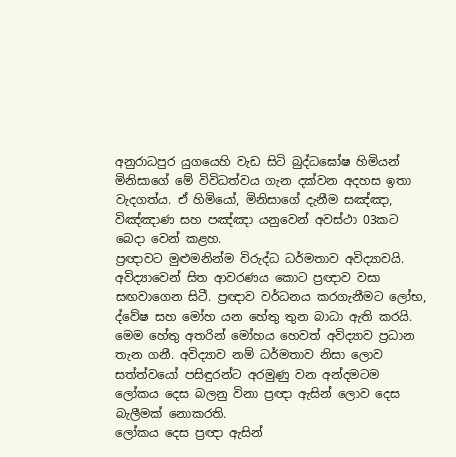අනුරාධපුර යුගයෙහි වැඩ සිටි බුද්ධඝෝෂ හිමියන් මිනිසාගේ මේ විවිධත්වය ගැන දක්වන අදහස ඉතා වැදගත්ය. ඒ හිමියෝ, මිනිසාගේ දැනීම සඤ්ඤා, විඤ්ඤාණ සහ පඤ්ඤා යනුවෙන් අවස්ථා 03කට බෙදා වෙන් කළහ.
ප්‍රඥාවට මුළුමනින්ම විරුද්ධ ධර්මතාව අවිද්‍යාවයි. අවිද්‍යාවෙන් සිත ආවරණය කොට ප්‍රඥාව වසා සඟවාගෙන සිටී. ප්‍රඥාව වර්ධනය කරගැනීමට ලෝභ, ද්වේෂ සහ මෝහ යන හේතු තුන බාධා ඇති කරයි. මෙම හේතු අතරින් මෝහය හෙවත් අවිද්‍යාව ප්‍රධාන තැන ගනී. අවිද්‍යාව නම් ධර්මතාව නිසා ලොව සත්ත්වයෝ පසිඳුරන්ට අරමුණු වන අන්දමටම ලෝකය දෙස බලනු විනා ප්‍රඥා ඇසින් ලොව දෙස බැලීමක් නොකරති.
ලෝකය දෙස ප්‍රඥා ඇසින්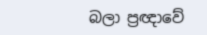බලා ප්‍රඥාවේ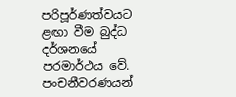පරිපූර්ණත්වයට ළඟා වීම බුද්ධ දර්ශනයේ පරමාර්ථය වේ. පංචනීවරණයන්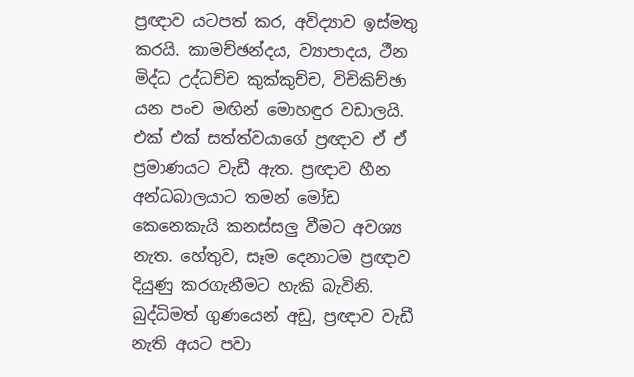ප්‍රඥාව යටපත් කර, අවිද්‍යාව ඉස්මතු කරයි. කාමච්ඡන්දය, ව්‍යාපාදය, ථීන මිද්ධ උද්ධච්ච කුක්කුච්ච, විචිකිච්ඡා යන පංච මඟින් මොහඳුර වඩාලයි. එක් එක් සත්ත්වයාගේ ප්‍රඥාව ඒ ඒ ප්‍රමාණයට වැඩී ඇත. ප්‍රඥාව හීන අන්ධබාලයාට තමන් මෝඩ කෙනෙකැයි කනස්සලු වීමට අවශ්‍ය නැත. හේතුව, සෑම දෙනාටම ප්‍රඥාව දියුණු කරගැනීමට හැකි බැවිනි. බුද්ධිමත් ගුණයෙන් අඩු, ප්‍රඥාව වැඩී නැති අයට පවා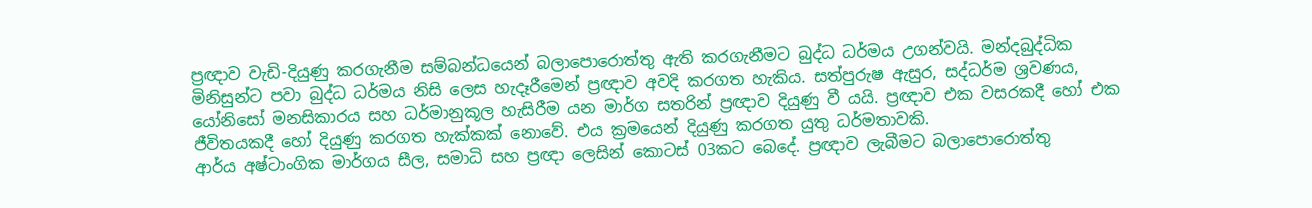ප්‍රඥාව වැඩි-දියුණු කරගැනීම සම්බන්ධයෙන් බලාපොරොත්තු ඇති කරගැනීමට බුද්ධ ධර්මය උගන්වයි. මන්දබුද්ධික මිනිසුන්ට පවා බුද්ධ ධර්මය නිසි ලෙස හැදෑරීමෙන් ප්‍රඥාව අවදි කරගත හැකිය. සත්පුරුෂ ඇසුර, සද්ධර්ම ශ්‍රවණය, යෝනිසෝ මනසිකාරය සහ ධර්මානුකූල හැසිරීම යන මාර්ග සතරින් ප්‍රඥාව දියුණු වී යයි. ප්‍රඥාව එක වසරකදී හෝ එක ජීවිතයකදී හෝ දියුණු කරගත හැක්කක් නොවේ. එය ක්‍රමයෙන් දියුණු කරගත යුතු ධර්මතාවකි.
ආර්ය අෂ්ටාංගික මාර්ගය සීල, සමාධි සහ ප්‍රඥා ලෙසින් කොටස් 03කට බෙදේ. ප්‍රඥාව ලැබීමට බලාපොරොත්තු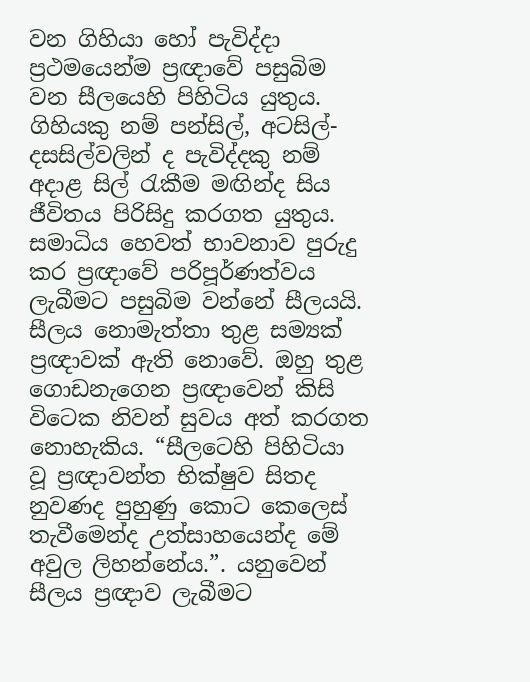වන ගිහියා හෝ පැවිද්දා ප්‍රථමයෙන්ම ප්‍රඥාවේ පසුබිම වන සීලයෙහි පිහිටිය යුතුය. ගිහියකු නම් පන්සිල්, අටසිල්-දසසිල්වලින් ද පැවිද්දකු නම් අදාළ සිල් රැකීම මඟින්ද සිය ජීවිතය පිරිසිදු කරගත යුතුය.
සමාධිය හෙවත් භාවනාව පුරුදු කර ප්‍රඥාවේ පරිපූර්ණත්වය ලැබීමට පසුබිම වන්නේ සීලයයි. සීලය නොමැත්තා තුළ සම්‍යක් ප්‍රඥාවක් ඇති නොවේ. ඔහු තුළ ගොඩනැගෙන ප්‍රඥාවෙන් කිසි විටෙක නිවන් සුවය අත් කරගත නොහැකිය. “සීලටෙහි පිහිටියා වූ ප්‍රඥාවන්ත භික්ෂුව සිතද නුවණද පුහුණු කොට කෙලෙස් තැවීමෙන්ද උත්සාහයෙන්ද මේ අවුල ලිහන්නේය.”. යනුවෙන් සීලය ප්‍රඥාව ලැබීමට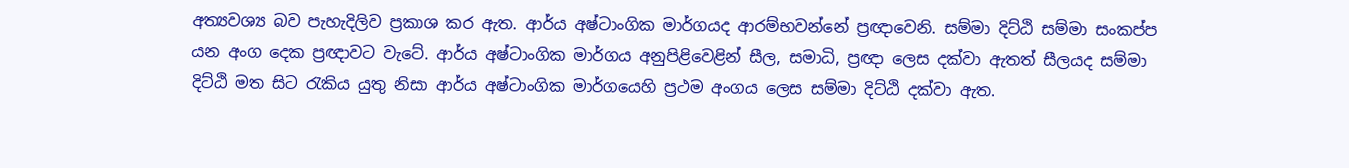අත්‍යවශ්‍ය බව පැහැදිලිව ප්‍රකාශ කර ඇත. ආර්ය අෂ්ටාංගික මාර්ගයද ආරම්භවන්නේ ප්‍රඥාවෙනි. සම්මා දිට්ඨි සම්මා සංකප්ප යන අංග දෙක ප්‍රඥාවට වැටේ. ආර්ය අෂ්ටාංගික මාර්ගය අනුපිළිවෙළින් සීල, සමාධි, ප්‍රඥා ලෙස දක්වා ඇතත් සීලයද සම්මා දිට්ඨි මත සිට රැකිය යුතු නිසා ආර්ය අෂ්ටාංගික මාර්ගයෙහි ප්‍රථම අංගය ලෙස සම්මා දිට්ඨි දක්වා ඇත.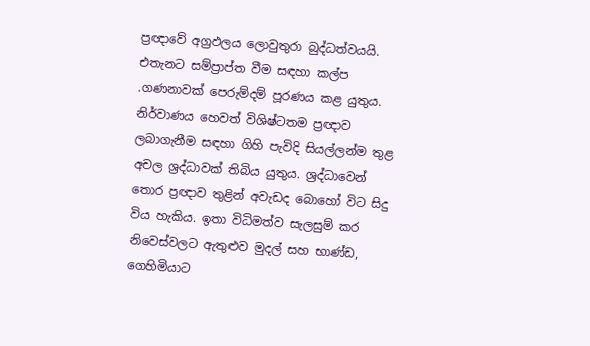ප්‍රඥාවේ අග්‍රඵලය ලොවුතුරා බුද්ධත්වයයි. එතැනට සම්ප්‍රාප්ත වීම සඳහා කල්ප .ගණනාවක් පෙරුම්දම් පූරණය කළ යුතුය.
නිර්වාණය හෙවත් විශිෂ්ටතම ප්‍රඥාව ලබාගැනීම සඳහා ගිහි පැවිදි සියල්ලන්ම තුළ අචල ශ්‍රද්ධාවක් තිබිය යුතුය. ශ්‍රද්ධාවෙන් තොර ප්‍රඥාව තුළින් අවැඩද බොහෝ විට සිදු විය හැකිය. ඉතා විධිමත්ව සැලසුම් කර නිවෙස්වලට ඇතුළුව මුදල් සහ භාණ්ඩ, ගෙහිමියාට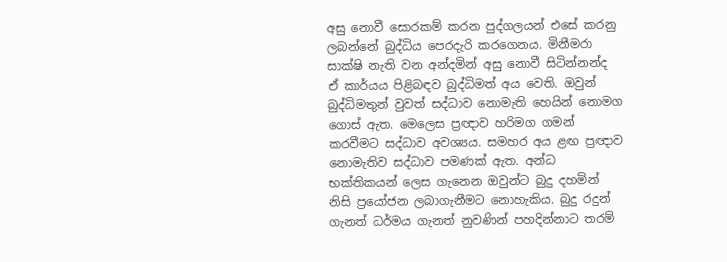අසු නොවී සොරකම් කරන පුද්ගලයන් එසේ කරනු ලබන්නේ බුද්ධිය පෙරදැරි කරගෙනය. මිනීමරා සාක්ෂි නැති වන අන්දමින් අසු නොවී සිටින්නන්ද ඒ කාර්යය පිළිබඳව බුද්ධිමත් අය වෙති. ඔවුන් බුද්ධිමතුන් වුවත් සද්ධාව නොමැති හෙයින් නොමග ගොස් ඇත. මෙලෙස ප්‍රඥාව හරිමග ගමන් කරවීමට සද්ධාව අවශ්‍යය. සමහර අය ළඟ ප්‍රඥාව නොමැතිව සද්ධාව පමණක් ඇත. අන්ධ භක්තිකයන් ලෙස ගැනෙන ඔවුන්ට බුදු දහමින් නිසි ප්‍රයෝජන ලබාගැනීමට නොහැකිය. බුදු රදුන් ගැනත් ධර්මය ගැනත් නුවණින් පහදින්නාට තරම්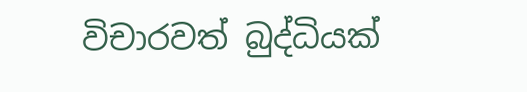විචාරවත් බුද්ධියක්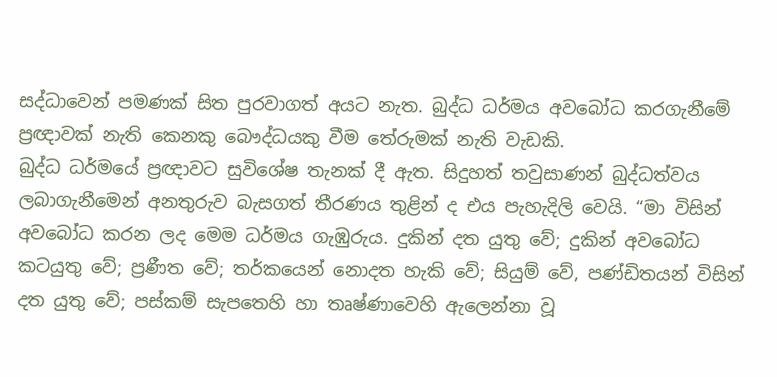සද්ධාවෙන් පමණක් සිත පුරවාගත් අයට නැත. බුද්ධ ධර්මය අවබෝධ කරගැනීමේ ප්‍රඥාවක් නැති කෙනකු බෞද්ධයකු වීම තේරුමක් නැති වැඩකි.
බුද්ධ ධර්මයේ ප්‍රඥාවට සුවිශේෂ තැනක් දී ඇත. සිදුහත් තවුසාණන් බුද්ධත්වය ලබාගැනීමෙන් අනතුරුව බැසගත් තීරණය තුළින් ද එය පැහැදිලි වෙයි. “මා විසින් අවබෝධ කරන ලද මෙම ධර්මය ගැඹුරුය. දුකින් දත යුතු වේ; දුකින් අවබෝධ කටයුතු වේ; ප්‍රණීත වේ; තර්කයෙන් නොදත හැකි වේ; සියුම් වේ, පණ්ඩිතයන් විසින් දත යුතු වේ; පස්කම් සැපතෙහි හා තෘෂ්ණාවෙහි ඇලෙන්නා වූ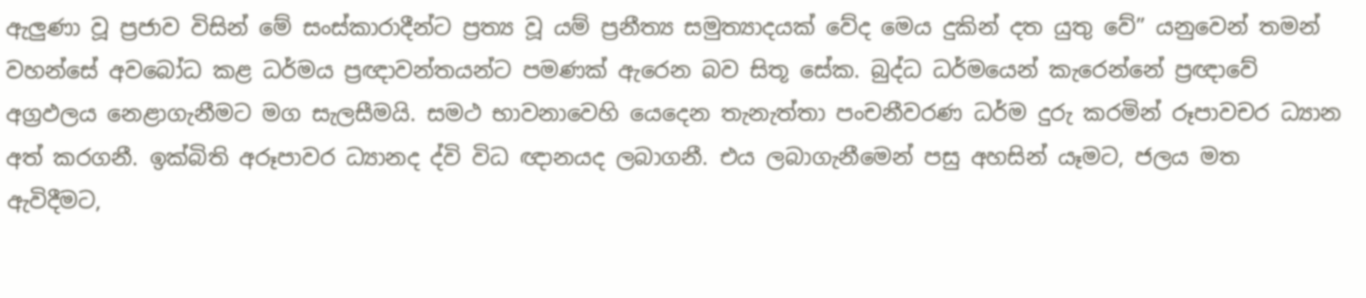ඇලුණා වූ ප්‍රජාව විසින් මේ සංස්කාරාදීන්ට ප්‍රත්‍ය වූ යම් ප්‍රනීත්‍ය සමුත්‍යාදයක් වේද මෙය දුකින් දත යුතු වේ” යනුවෙන් තමන්
වහන්සේ අවබෝධ කළ ධර්මය ප්‍රඥාවන්තයන්ට පමණක් ඇරෙන බව සිතූ සේක. බුද්ධ ධර්මයෙන් කැරෙන්නේ ප්‍රඥාවේ අග්‍රඵලය නෙළාගැනීමට මග සැලසීමයි. සමථ භාවනාවෙහි යෙදෙන තැනැත්තා පංචනීවරණ ධර්ම දුරු කරමින් රූපාවචර ධ්‍යාන අත් කරගනී. ඉක්බිති අරූපාවර ධ්‍යානද ද්වි විධ ඥානයද ලබාගනී. එය ලබාගැනීමෙන් පසු අහසින් යෑමට, ජලය මත ඇවිදීමට,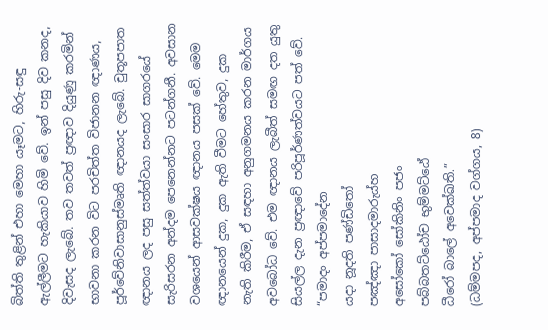බිත්ති තුළින් එහා මෙහා යෑමට, හිරු-සඳු ඇල්ලීමට හැකියාව හිමි වේ. ඉන් පසු දිව කනද, දිවැසද ලැබේ. තව තවත් ප්‍රඥාව දියුණු කරමින් භාවනා කරන විට පරචිත්ත විජානන ඥාණය, පූර්වේනිවාසානුස්මෘති ඥානයද ලැබේ. චුතූපපාත ඥානය ලද පසු සත්ත්වයා සංසාර සාගරයේ සැරිසරන අන්දම පෙනෙන්නට පටන්ගනී. අවසාන වශයෙන් ආසවක්ෂය ඥානය පසක් වේ. මෙම ඥානයෙන් දුක, දුක ඇති වීමට හේතුව, දුක නැති කිරීම, ඒ සඳහා අනුගමනය කරන මාර්ගය අවබෝධ වේ. එම ඥානය ලැබීත් සමඟ දත යුතු සියල්ල දැන ප්‍රඥාවේ පරිපූර්ණත්වයට පත් වේ.
“පමාදං අප්පමාදේන
යදා නූදති පණ්ඩිතෝ
පඤ්ඤා පාසාදමාරුය්හ
අසෝකෝ සෝකිනිං පජං
පබ්බතට්ඨෝච භුම්මට්ඨේ
ධීරෝ බාලේ අවෙක්ඛති.”
(ධම්මපද, අප්පමාද වග්ගය, 8)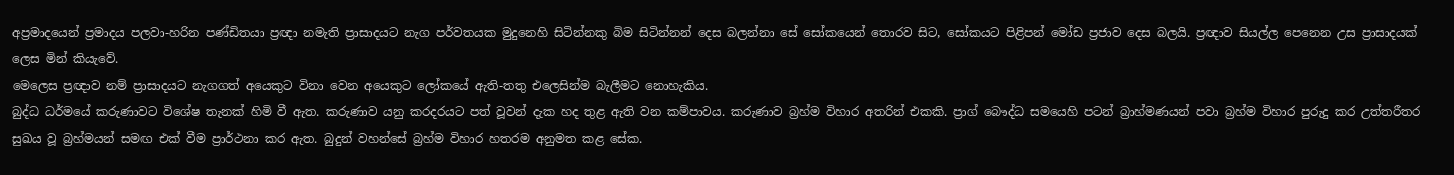අප්‍රමාදයෙන් ප්‍රමාදය පලවා-හරින පණ්ඩිතයා ප්‍රඥා නමැති ප්‍රාසාදයට නැග පර්වතයක මුදුනෙහි සිටින්නකු බිම සිටින්නන් දෙස බලන්නා සේ සෝකයෙන් තොරව සිට, සෝකයට පිළිපන් මෝඩ ප්‍රජාව දෙස බලයි. ප්‍රඥාව සියල්ල පෙනෙන උස ප්‍රාසාදයක් ලෙස මින් කියැවේ.
මෙලෙස ප්‍රඥාව නම් ප්‍රාසාදයට නැගගත් අයෙකුට විනා වෙන අයෙකුට ලෝකයේ ඇති-තතු එලෙසින්ම බැලීමට නොහැකිය.
බුද්ධ ධර්මයේ කරුණාවට විශේෂ තැනක් හිමි වී ඇත. කරුණාව යනු කරදරයට පත් වූවන් දැක හද තුළ ඇති වන කම්පාවය. කරුණාව බ්‍රහ්ම විහාර අතරින් එකකි. ප්‍රාග් බෞද්ධ සමයෙහි පටන් බ්‍රාහ්මණයන් පවා බ්‍රහ්ම විහාර පුරුදු කර උත්තරීතර සුඛය වූ බ්‍රහ්මයන් සමඟ එක් වීම ප්‍රාර්ථනා කර ඇත. බුදුන් වහන්සේ බ්‍රහ්ම විහාර හතරම අනුමත කළ සේක.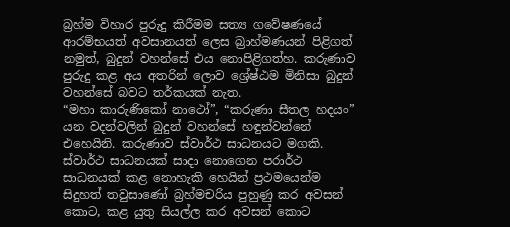බ්‍රහ්ම විහාර පුරුදු කිරීමම සත්‍ය ගවේෂණයේ ආරම්භයත් අවසානයත් ලෙස බ්‍රාහ්මණයන් පිළිගත් නමුත්, බුදුන් වහන්සේ එය නොපිළිගත්හ. කරුණාව පුරුදු කළ අය අතරින් ලොව ශ්‍රේෂ්ඨම මිනිසා බුදුන් වහන්සේ බවට තර්කයක් නැත.
“මහා කාරුණිකෝ නාථෝ”, “කරුණා සීතල හදයං” යන වදන්වලින් බුදුන් වහන්සේ හඳුන්වන්නේ එහෙයිනි. කරුණාව ස්වාර්ථ සාධනයට මගකි. ස්වාර්ථ සාධනයක් සාදා නොගෙන පරාර්ථ සාධනයක් කළ නොහැකි හෙයින් ප්‍රථමයෙන්ම සිදුහත් තවුසාණෝ බ්‍රහ්මචරිය පුහුණු කර අවසන් කොට, කළ යුතු සියල්ල කර අවසන් කොට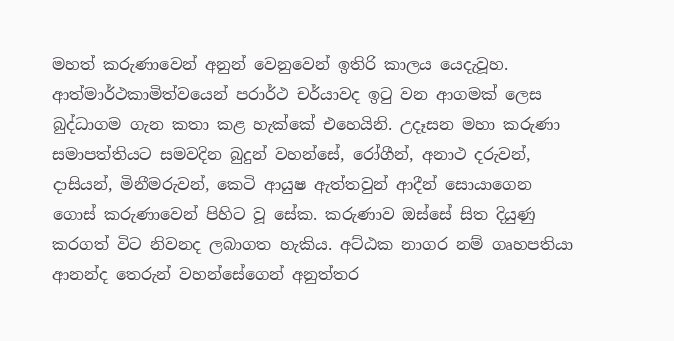මහත් කරුණාවෙන් අනුන් වෙනුවෙන් ඉතිරි කාලය යෙදැවූහ.
ආත්මාර්ථකාමිත්වයෙන් පරාර්ථ චර්යාවද ඉටු වන ආගමක් ලෙස බුද්ධාගම ගැන කතා කළ හැක්කේ එහෙයිනි. උදෑසන මහා කරුණා සමාපත්තියට සමවදින බුදුන් වහන්සේ, රෝගීන්, අනාථ දරුවන්, දාසියන්, මිනීමරුවන්, කෙටි ආයුෂ ඇත්තවුන් ආදීන් සොයාගෙන ගොස් කරුණාවෙන් පිහිට වූ සේක. කරුණාව ඔස්සේ සිත දියුණු කරගත් විට නිවනද ලබාගත හැකිය. අට්ඨක නාගර නම් ගෘහපතියා ආනන්ද තෙරුන් වහන්සේගෙන් අනුත්තර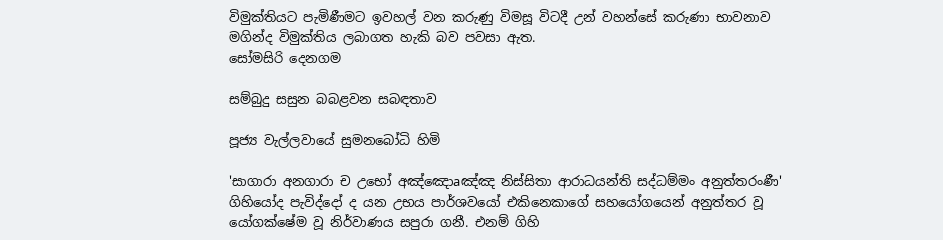විමුක්තියට පැමිණීමට ඉවහල් වන කරුණු විමසූ විටදී උන් වහන්සේ කරුණා භාවනාව මගින්ද විමුක්තිය ලබාගත හැකි බව පවසා ඇත.
සෝමසිරි දෙනගම

සම්බුදු සසුන බබළවන සබඳතාව

පූජ්‍ය වැල්ලවායේ සුමනබෝධි හිමි

'සාගාරා අනගාරා ච උභෝ අඤ්ඤොaඤ්ඤ නිස්‌සිතා ආරාධයන්ති සද්ධම්මං අනුත්තරංණී' ගිහියෝද පැවිද්දෝ ද යන උභය පාර්ශවයෝ එකිනෙකාගේ සහයෝගයෙන් අනුත්තර වූ යෝගක්‌ෂේම වූ නිර්වාණය සපුරා ගනී. එනම් ගිහි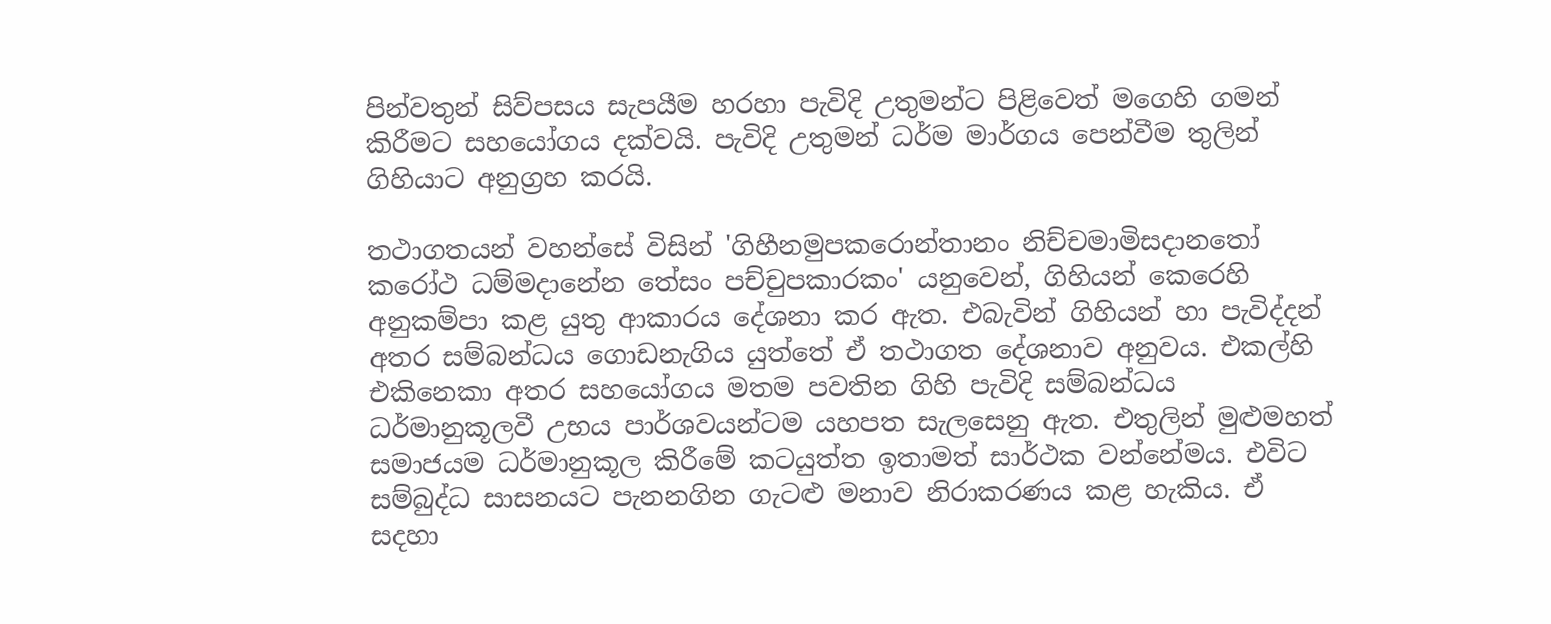පින්වතුන් සිව්පසය සැපයීම හරහා පැවිදි උතුමන්ට පිළිවෙත් මගෙහි ගමන් කිරීමට සහයෝගය දක්‌වයි. පැවිදි උතුමන් ධර්ම මාර්ගය පෙන්වීම තුලින් ගිහියාට අනුග්‍රහ කරයි.

තථාගතයන් වහන්සේ විසින් 'ගිහීනමුපකරොන්තානං නිච්චමාමිසදානතෝ කරෝථ ධම්මදානේන තේසං පච්චුපකාරකං' යනුවෙන්, ගිහියන් කෙරෙහි අනුකම්පා කළ යුතු ආකාරය දේශනා කර ඇත. එබැවින් ගිහියන් හා පැවිද්දන් අතර සම්බන්ධය ගොඩනැගිය යුත්තේ ඒ තථාගත දේශනාව අනුවය. එකල්හි එකිනෙකා අතර සහයෝගය මතම පවතින ගිහි පැවිදි සම්බන්ධය ධර්මානුකූලවී උභය පාර්ශවයන්ටම යහපත සැලසෙනු ඇත. එතුලින් මුළුමහත් සමාජයම ධර්මානුකූල කිරීමේ කටයුත්ත ඉතාමත් සාර්ථක වන්නේමය. එවිට සම්බුද්ධ සාසනයට පැනනගින ගැටළු මනාව නිරාකරණය කළ හැකිය. ඒ සදහා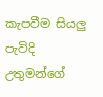කැපවීම සියලු පැවිදි උතුමන්ගේ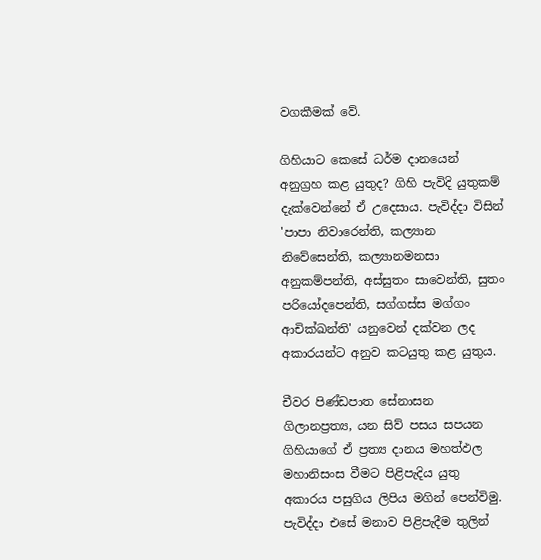වගකීමක්‌ වේ.

ගිහියාට කෙසේ ධර්ම දානයෙන් අනුග්‍රහ කළ යුතුද? ගිහි පැවිදි යුතුකම් දැක්‌වෙන්නේ ඒ උදෙසාය. පැවිද්දා විසින් 'පාපා නිවාරෙන්ති, කල්‍යාන නිවේසෙන්ති, කල්‍යානමනසා අනුකම්පන්ති, අස්‌සුතං සාවෙන්ති, සුතං පරියෝදපෙන්ති, සග්ගස්‌ස මග්ගං ආචික්‌ඛන්ති' යනුවෙන් දක්‌වන ලද අකාරයන්ට අනුව කටයුතු කළ යුතුය.

චීවර පිණ්‌ඩපාත සේනාසන ගිලානප්‍රත්‍ය, යන සිව් පසය සපයන ගිහියාගේ ඒ ප්‍රත්‍ය දානය මහත්ඵල මහානිසංස වීමට පිළිපැදිය යුතු අකාරය පසුගිය ලිපිය මගින් පෙන්විමු. පැවිද්දා එසේ මනාව පිළිපැදීම තුලින්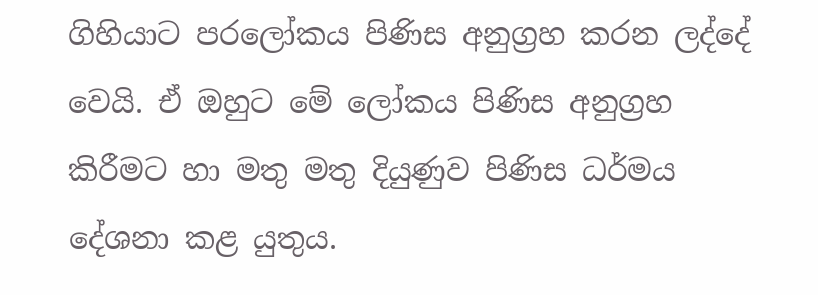ගිහියාට පරලෝකය පිණිස අනුග්‍රහ කරන ලද්දේ වෙයි. ඒ ඔහුට මේ ලෝකය පිණිස අනුග්‍රහ කිරීමට හා මතු මතු දියුණුව පිණිස ධර්මය දේශනා කළ යුතුය.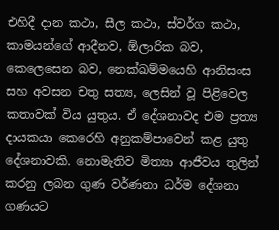එහිදී දාන කථා, සීල කථා, ස්‌වර්ග කථා, කාමයන්ගේ ආදීනව, ඕලාරික බව, කෙලෙසෙන බව, නෙක්‌ඛම්මයෙහි ආනිසංස සහ අවසන චතු සත්‍ය, ලෙසින් වූ පිළිවෙල කතාවක්‌ විය යුතුය. ඒ දේශනාවද එම ප්‍රත්‍ය දායකයා කෙරෙහි අනුකම්පාවෙන් කළ යුතු දේශනාවකි. නොමැතිව මිත්‍යා ආජීවය තුලින් කරනු ලබන ගුණ වර්ණනා ධර්ම දේශනා ගණයට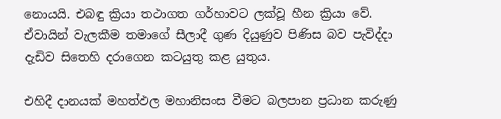නොයයි. එබඳු ක්‍රියා තථාගත ගර්හාවට ලක්‌වූ හීන ක්‍රියා වේ. ඒවායින් වැලකීම තමාගේ සීලාදී ගුණ දියුණුව පිණිස බව පැවිද්දා දැඩිව සිතෙහි දරාගෙන කටයුතු කළ යුතුය.

එහිදී දානයක්‌ මහත්ඵල මහානිසංස වීමට බලපාන ප්‍රධාන කරුණු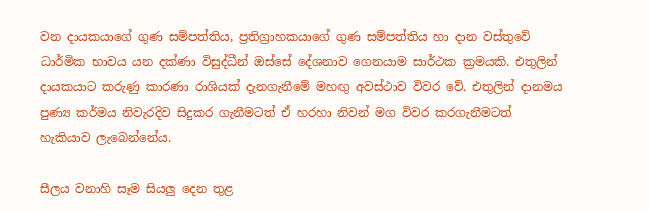වන දායකයාගේ ගුණ සම්පත්තිය, ප්‍රතිග්‍රාහකයාගේ ගුණ සම්පත්තිය හා දාන වස්‌තුවේ ධාර්මික භාවය යන දක්‌ණා විසුද්ධීන් ඔස්‌සේ දේශනාව ගෙනයාම සාර්ථක ක්‍රමයකි. එතුලින් දායකයාට කරුණු කාරණා රාශියක්‌ දැනගැනීමේ මහඟු අවස්‌ථාව විවර වේ. එතුලින් දානමය පුණ්‍ය කර්මය නිවැරදිව සිදුකර ගැනීමටත් ඒ හරහා නිවන් මග විවර කරගැනීමටත් හැකියාව ලැබෙන්නේය.

සීලය වනාහි සෑම සියලු දෙන තුළ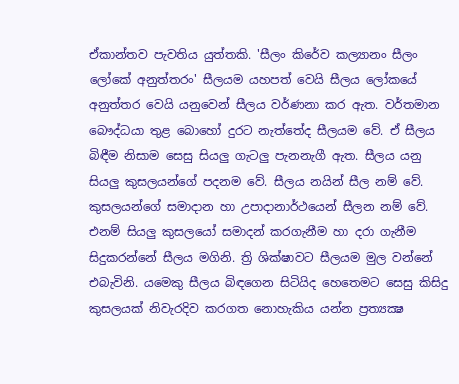ඒකාන්තව පැවතිය යුත්තකි. 'සීලං කිරේව කල්‍යානං සීලං ලෝකේ අනුත්තරං' සීලයම යහපත් වෙයි සීලය ලෝකයේ අනුත්තර වෙයි යනුවෙන් සීලය වර්ණනා කර ඇත. වර්තමාන බෞද්ධයා තුළ බොහෝ දුරට නැත්තේද සීලයම වේ. ඒ සීලය බිඳීම නිසාම සෙසු සියලු ගැටලු පැනනැගී ඇත. සීලය යනු සියලු කුසලයන්ගේ පදනම වේ. සීලය නයින් සීල නම් වේ. කුසලයන්ගේ සමාදාන හා උපාදානාර්ථයෙන් සීලන නම් වේ. එනම් සියලු කුසලයෝ සමාදන් කරගැනීම හා දරා ගැනීම සිදුකරන්නේ සීලය මගිනි. ත්‍රි ශික්‌ෂාවට සීලයම මුල වන්නේ එබැවිනි. යමෙකු සීලය බිඳගෙන සිටියිද හෙතෙමට සෙසු කිසිදු කුසලයක්‌ නිවැරදිව කරගත නොහැකිය යන්න ප්‍රත්‍යක්‍ෂ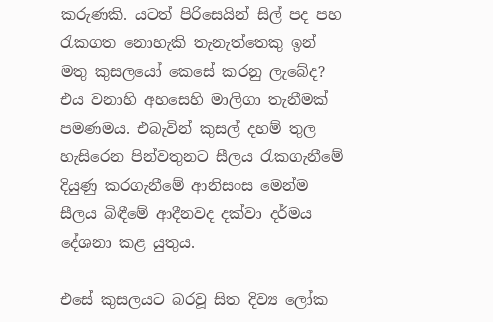කරුණකි. යටත් පිරිසෙයින් සිල් පද පහ රැකගත නොහැකි තැනැත්තෙකු ඉන් මතු කුසලයෝ කෙසේ කරනු ලැබේද? එය වනාහි අහසෙහි මාලිගා තැනීමක්‌ පමණමය. එබැවින් කුසල් දහම් තුල හැසිරෙන පින්වතුනට සීලය රැකගැනීමේ දියුණු කරගැනීමේ ආනිසංස මෙන්ම සීලය බිඳීමේ ආදීනවද දක්‌වා දර්මය දේශනා කළ යුතුය.

එසේ කුසලයට බරවූ සිත දිව්‍ය ලෝක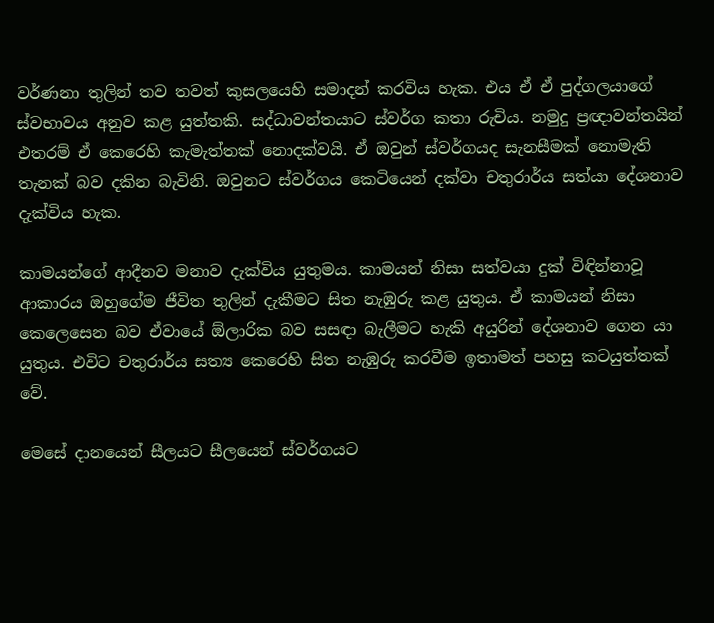වර්ණනා තුලින් තව තවත් කුසලයෙහි සමාදන් කරවිය හැක. එය ඒ ඒ පුද්ගලයාගේ ස්‌වභාවය අනුව කළ යුත්තකි. සද්ධාවන්තයාට ස්‌වර්ග කතා රුචිය. නමුදු ප්‍රඥාවන්තයින් එතරම් ඒ කෙරෙහි කැමැත්තක්‌ නොදක්‌වයි. ඒ ඔවුන් ස්‌වර්ගයද සැනසීමක්‌ නොමැති තැනක්‌ බව දකින බැවිනි. ඔවුනට ස්‌වර්ගය කෙටියෙන් දක්‌වා චතුරාර්ය සත්යා දේශනාව දැක්‌විය හැක.

කාමයන්ගේ ආදීනව මනාව දැක්‌විය යුතුමය. කාමයන් නිසා සත්වයා දුක්‌ විඳින්නාවූ ආකාරය ඔහුගේම ජීවිත තුලින් දැකීමට සිත නැඹුරු කළ යුතුය. ඒ කාමයන් නිසා කෙලෙසෙන බව ඒවායේ ඕලාරික බව සසඳා බැලීමට හැකි අයුරින් දේශනාව ගෙන යා යුතුය. එවිට චතුරාර්ය සත්‍ය කෙරෙහි සිත නැඹුරු කරවීම ඉතාමත් පහසු කටයුත්තක්‌ වේ.

මෙසේ දානයෙන් සීලයට සීලයෙන් ස්‌වර්ගයට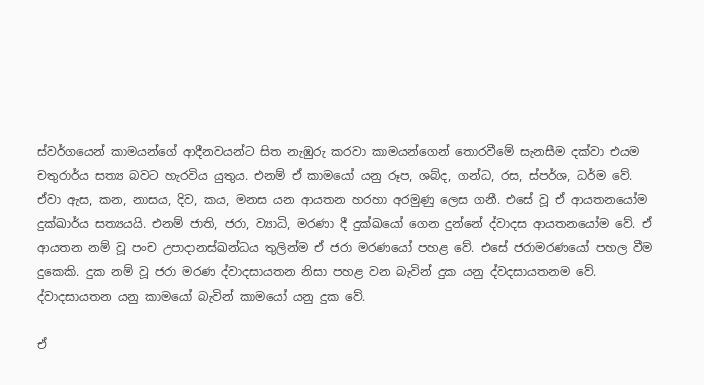ස්‌වර්ගයෙන් කාමයන්ගේ ආදීනවයන්ට සිත නැඹුරු කරවා කාමයන්ගෙන් තොරවීමේ සැනසීම දක්‌වා එයම චතුරාර්ය සත්‍ය බවට හැරවිය යුතුය. එනම් ඒ කාමයෝ යනු රූප, ශබ්ද, ගන්ධ, රස, ස්‌පර්ශ, ධර්ම වේ. ඒවා ඇස, කන, නාසය, දිව, කය, මනස යන ආයතන හරහා අරමුණු ලෙස ගනී. එසේ වූ ඒ ආයතනයෝම දුක්‌ඛාර්ය සත්‍යයයි. එනම් ජාති, ජරා, ව්‍යාධි, මරණා දී දුක්‌ඛයෝ ගෙන දුන්නේ ද්වාදස ආයතනයෝම වේ. ඒ ආයතන නම් වූ පංච උපාදානස්‌ඛන්ධය තුලින්ම ඒ ජරා මරණයෝ පහළ වේ. එසේ ජරාමරණයෝ පහල වීම දුකෙකි. දුක නම් වූ ජරා මරණ ද්වාදසායතන නිසා පහළ වන බැවින් දුක යනු ද්වදසායතනම වේ. ද්වාදසායතන යනු කාමයෝ බැවින් කාමයෝ යනු දුක වේ.

ඒ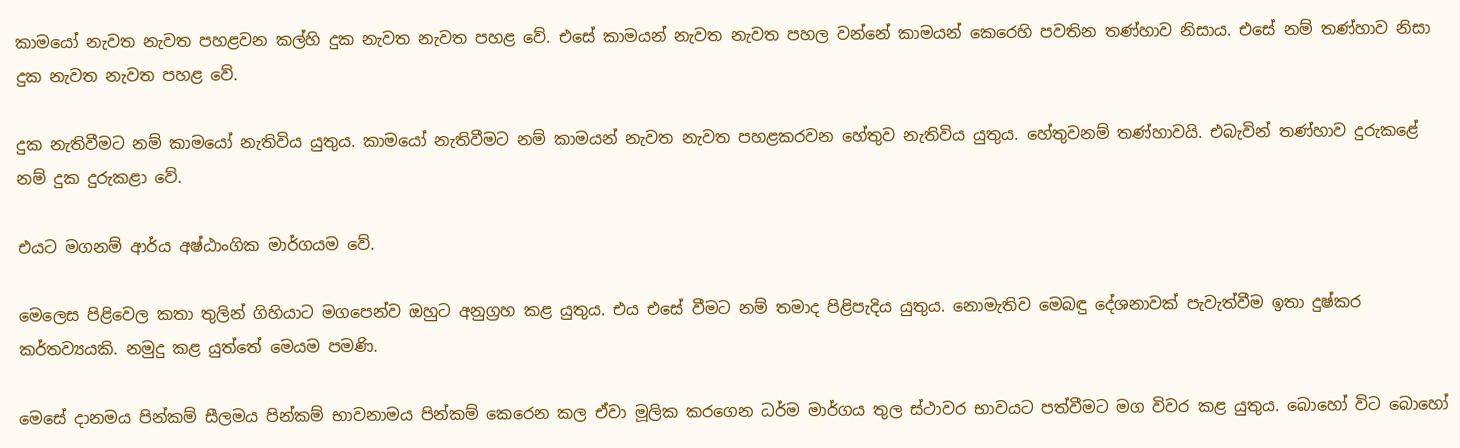කාමයෝ නැවත නැවත පහළවන කල්හි දුක නැවත නැවත පහළ වේ. එසේ කාමයන් නැවත නැවත පහල වන්නේ කාමයන් කෙරෙහි පවතින තණ්‌හාව නිසාය. එසේ නම් තණ්‌හාව නිසා දුක නැවත නැවත පහළ වේ.

දුක නැතිවීමට නම් කාමයෝ නැතිවිය යුතුය. කාමයෝ නැතිවීමට නම් කාමයන් නැවත නැවත පහළකරවන හේතුව නැතිවිය යුතුය. හේතුවනම් තණ්‌හාවයි. එබැවින් තණ්‌හාව දුරුකළේ නම් දුක දුරුකළා වේ.

එයට මගනම් ආර්ය අෂ්ඨාංගික මාර්ගයම වේ.

මෙලෙස පිළිවෙල කතා තුලින් ගිහියාට මගපෙන්ව ඔහුට අනුග්‍රහ කළ යුතුය. එය එසේ වීමට නම් තමාද පිළිපැදිය යුතුය. නොමැතිව මෙබඳු දේශනාවක්‌ පැවැත්වීම ඉතා දුෂ්කර කර්තව්‍යයකි. නමුදු කළ යුත්තේ මෙයම පමණි.

මෙසේ දානමය පින්කම් සීලමය පින්කම් භාවනාමය පින්කම් කෙරෙන කල ඒවා මූලික කරගෙන ධර්ම මාර්ගය තුල ස්‌ථාවර භාවයට පත්වීමට මග විවර කළ යුතුය. බොහෝ විට බොහෝ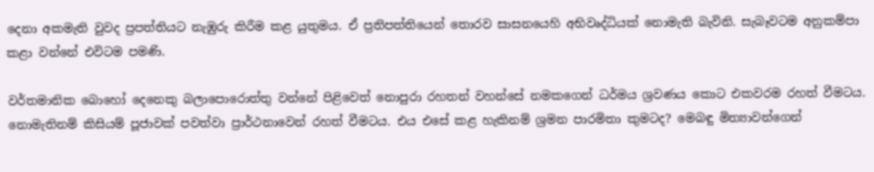දෙනා අකමැති වුවද ප්‍රපත්තියට නැඹුරු කිරීම කළ යුතුමය. ඒ ප්‍රතිපත්තියෙන් තොරව සාසනයෙහි අභිවෘද්ධියක්‌ නොමැති බැවිනි. සැබෑවටම අනුකම්පා කළා වන්නේ එවිටම පමණි.

වර්තමානික බොහෝ දෙනෙකු බලාපොරොත්තු වන්නේ පිළිවෙත් නොපුරා රහතන් වහන්සේ නමකගෙන් ධර්මය ශ්‍රවණය කොට එකවරම රහත් වීමටය. නොමැතිනම් කිසියම් පූජාවක්‌ පවත්වා ප්‍රාර්ථනාවෙන් රහත් වීමටය. එය එසේ කළ හැකිනම් ශ්‍රමන පාරමිතා කුමටද? මෙබඳු මිත්‍යාවන්ගෙන්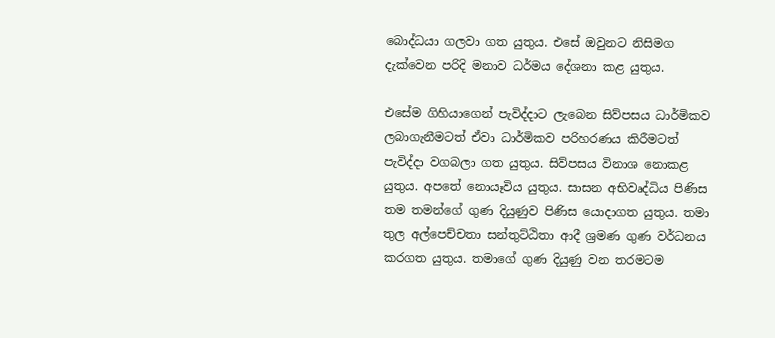බොද්ධයා ගලවා ගත යුතුය. එසේ ඔවුනට නිසිමග දැක්‌වෙන පරිදි මනාව ධර්මය දේශනා කළ යුතුය.

එසේම ගිහියාගෙන් පැවිද්දාට ලැබෙන සිව්පසය ධාර්මිකව ලබාගැනීමටත් ඒවා ධාර්මිකව පරිහරණය කිරීමටත් පැවිද්දා වගබලා ගත යුතුය. සිව්පසය විනාශ නොකළ යුතුය. අපතේ නොයෑවිය යුතුය. සාසන අභිවෘද්ධිය පිණිස තම තමන්ගේ ගුණ දියුණුව පිණිස යොදාගත යුතුය. තමා තුල අල්පෙච්චතා සන්තුට්‌ඨිතා ආදී ශ්‍රමණ ගුණ වර්ධනය කරගත යුතුය. තමාගේ ගුණ දියුණු වන තරමටම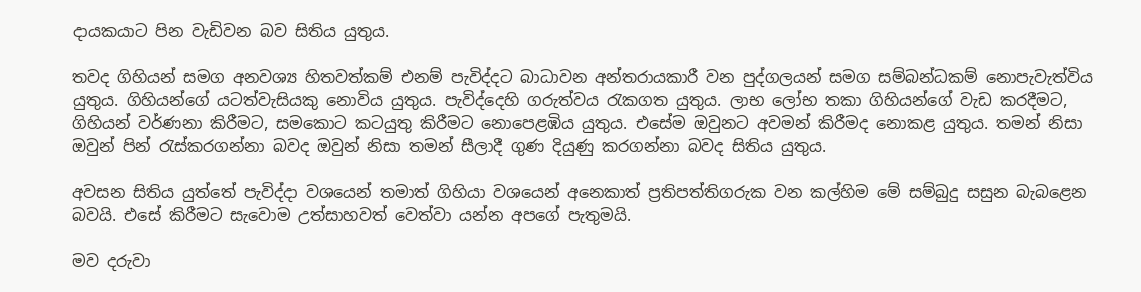දායකයාට පින වැඩිවන බව සිතිය යුතුය.

තවද ගිහියන් සමග අනවශ්‍ය හිතවත්කම් එනම් පැවිද්දට බාධාවන අන්තරායකාරී වන පුද්ගලයන් සමග සම්බන්ධකම් නොපැවැත්විය යුතුය. ගිහියන්ගේ යටත්වැසියකු නොවිය යුතුය. පැවිද්දෙහි ගරුත්වය රැකගත යුතුය. ලාභ ලෝභ තකා ගිහියන්ගේ වැඩ කරදීමට, ගිහියන් වර්ණනා කිරීමට, සමකොට කටයුතු කිරීමට නොපෙළඹිය යුතුය. එසේම ඔවුනට අවමන් කිරීමද නොකළ යුතුය. තමන් නිසා ඔවුන් පින් රැස්‌කරගන්නා බවද ඔවුන් නිසා තමන් සීලාදී ගුණ දියුණු කරගන්නා බවද සිතිය යුතුය.

අවසන සිතිය යුත්තේ පැවිද්දා වශයෙන් තමාත් ගිහියා වශයෙන් අනෙකාත් ප්‍රතිපත්තිගරුක වන කල්හිම මේ සම්බුදු සසුන බැබළෙන බවයි. එසේ කිරීමට සැවොම උත්සාහවත් වෙත්වා යන්න අපගේ පැතුමයි.

මව දරුවා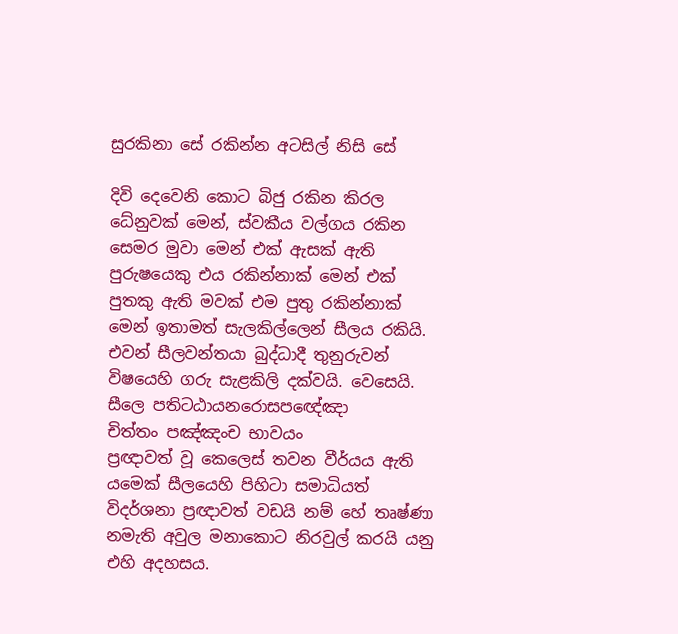සුරකිනා සේ රකින්න අටසිල් නිසි සේ

දිවි දෙවෙනි කොට බිජු රකින කිරල ධේනුවක් මෙන්, ස්වකීය වල්ගය රකින සෙමර මුවා මෙන් එක් ඇසක් ඇති පුරුෂයෙකු එය රකින්නාක් මෙන් එක් පුතකු ඇති මවක් එම පුතු රකින්නාක් මෙන් ඉතාමත් සැලකිල්ලෙන් සීලය රකියි. එවන් සීලවන්තයා බුද්ධාදී තුනුරුවන් විෂයෙහි ගරු සැළකිලි දක්වයි. වෙසෙයි.
සීලෙ පතිටඨායනරොසපඥේඤා
චිත්තං පඤ්ඤංච භාවයං
ප්‍රඥාවත් වූ කෙලෙස් තවන වීර්යය ඇති යමෙක් සීලයෙහි පිහිටා සමාධියත් විදර්ශනා ප්‍රඥාවත් වඩයි නම් හේ තෘෂ්ණා නමැති අවුල මනාකොට නිරවුල් කරයි යනු එහි අදහසය.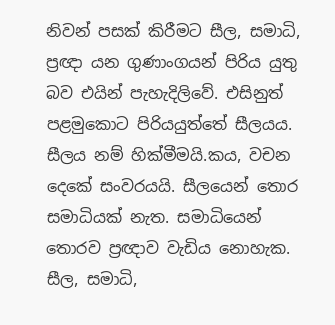නිවන් පසක් කිරීමට සීල, සමාධි, ප්‍රඥා යන ගුණාංගයන් පිරිය යුතු බව එයින් පැහැදිලිවේ. එසිනුත් පළමුකොට පිරියයුත්තේ සීලයය. සීලය නම් හික්මීමයි.කය, වචන දෙකේ සංවරයයි. සීලයෙන් තොර සමාධියක් නැත. සමාධියෙන් තොරව ප්‍රඥාව වැඩිය නොහැක. සීල, සමාධි,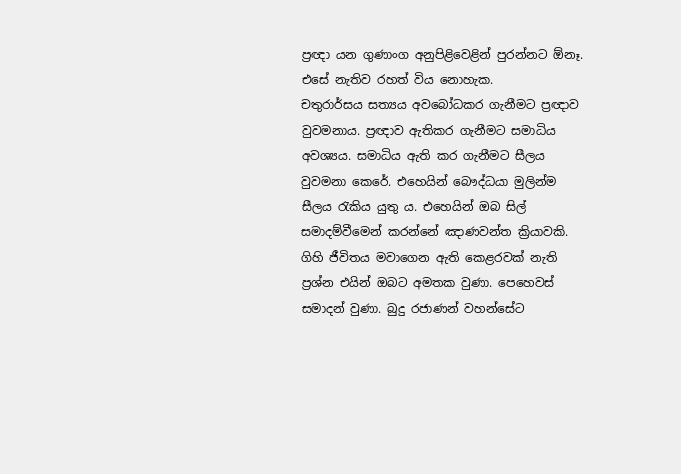ප්‍රඥා යන ගුණාංග අනුපිළිවෙළින් පුරන්නට ඕනෑ. එසේ නැතිව රහත් විය නොහැක.
චතුරාර්සය සත්‍යය අවබෝධකර ගැනීමට ප්‍රඥාව වුවමනාය. ප්‍රඥාව ඇතිකර ගැනීමට සමාධිය අවශ්‍යය. සමාධිය ඇති කර ගැනීමට සීලය වුවමනා කෙරේ. එහෙයින් බෞද්ධයා මුලින්ම සීලය රැකිය යුතු ය. එහෙයින් ඔබ සිල් සමාදම්වීමෙන් කරන්නේ ඤාණවන්ත ක්‍රියාවකි. ගිහි ජීවිතය මවාගෙන ඇති කෙළරවක් නැති ප්‍රශ්න එයින් ඔබට අමතක වුණා. පෙහෙවස් සමාදන් වුණා. බුදු රජාණන් වහන්සේට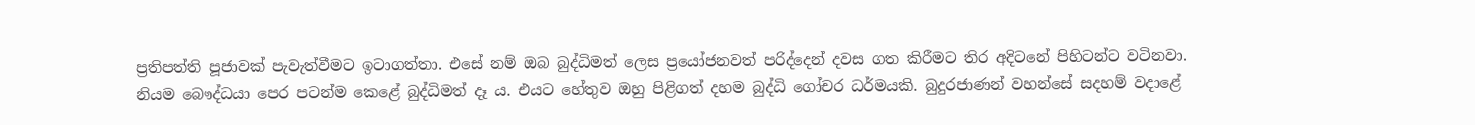ප්‍රතිපත්ති පූජාවක් පැවැත්වීමට ඉටාගත්තා. එසේ නම් ඔබ බුද්ධිමත් ලෙස ප්‍රයෝජනවත් පරිද්දෙන් දවස ගත කිරීමට තිර අදිටනේ පිහිටන්ට වටිනවා.
නියම බෞද්ධයා පෙර පටන්ම කෙළේ බුද්ධිමත් දෑ ය. එයට හේතුව ඔහු පිළිගත් දහම බුද්ධි ගෝචර ධර්මයකි. බුදුරජාණන් වහන්සේ සදහම් වදාළේ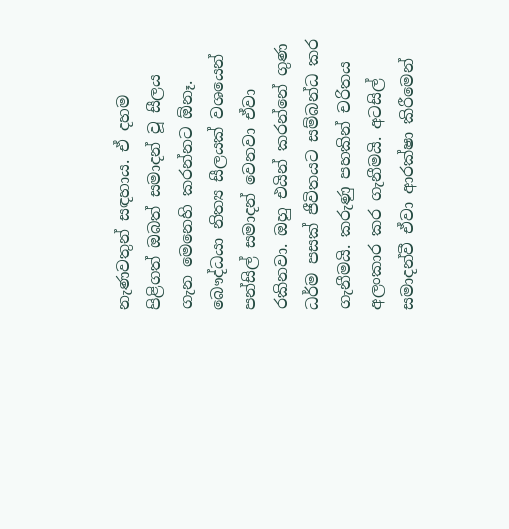නැණවතුන් සඳහාය. ඒ දහම පිළිගත් ඔබත් සමාදන් වූ සීලය ගැන මෙනෙහි කරන්නට ඕනෑ. බෞද්ධයා නිත්‍ය සීලයක් වශයෙන් පන්සිල් සමාදන් වෙනවා ඒවා රකිනවා. ඔහු එයින් කරන්නේ ගුණ ධර්ම පසක් ජීවිතයට සම්බන්ධ කර ගැනීමයි. කරුණු පහකින් චරිතය අලංකාර කර ගැනීමයි. අටසිල් සමාදන්වී ඒවා ආරක්ෂා කිරීමෙන්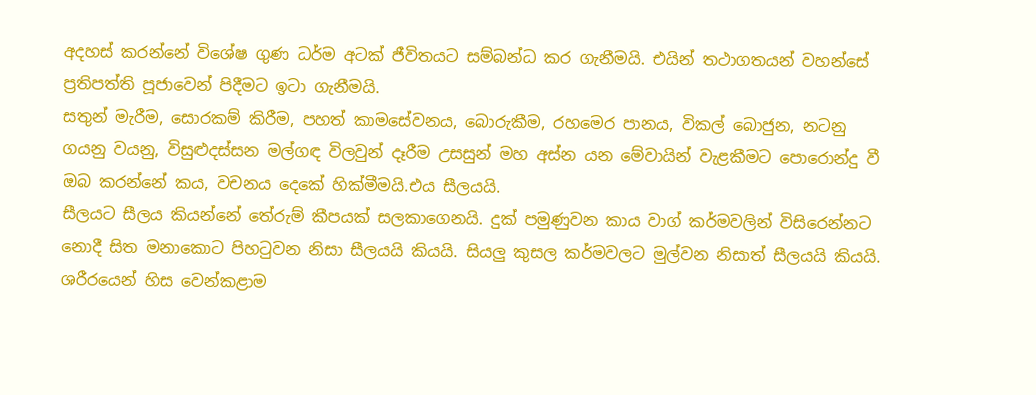අදහස් කරන්නේ විශේෂ ගුණ ධර්ම අටක් ජීවිතයට සම්බන්ධ කර ගැනීමයි. එයින් තථාගතයන් වහන්සේ ප්‍රතිපත්ති පූජාවෙන් පිදීමට ඉටා ගැනීමයි.
සතුන් මැරීම, සොරකම් කිරීම, පහත් කාමසේවනය, බොරුකීම, රහමෙර පානය, විකල් බොජුන, නටනු ගයනු වයනු, විසුළුදස්සන මල්ගඳ විලවුන් දෑරීම උසසුන් මහ අස්න යන මේවායින් වැළකීමට පොරොන්දු වී ඔබ කරන්නේ කය, වචනය දෙකේ හික්මීමයි.එය සීලයයි.
සීලයට සීලය කියන්නේ තේරුම් කීපයක් සලකාගෙනයි. දුක් පමුණුවන කාය වාග් කර්මවලින් විසිරෙන්නට නොදී සිත මනාකොට පිහටුවන නිසා සීලයයි කියයි. සියලු කුසල කර්මවලට මුල්වන නිසාත් සීලයයි කියයි. ශරීරයෙන් හිස වෙන්කළාම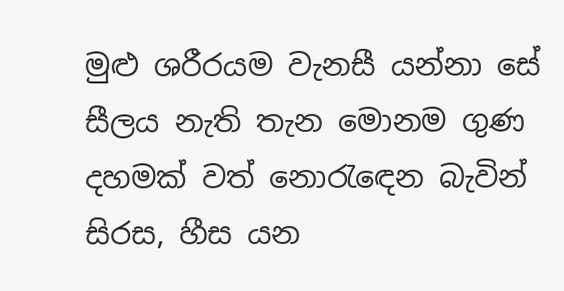මුළු ශරීරයම වැනසී යන්නා සේ සීලය නැති තැන මොනම ගුණ දහමක් වත් නොරැඳෙන බැවින් සිරස, හීස යන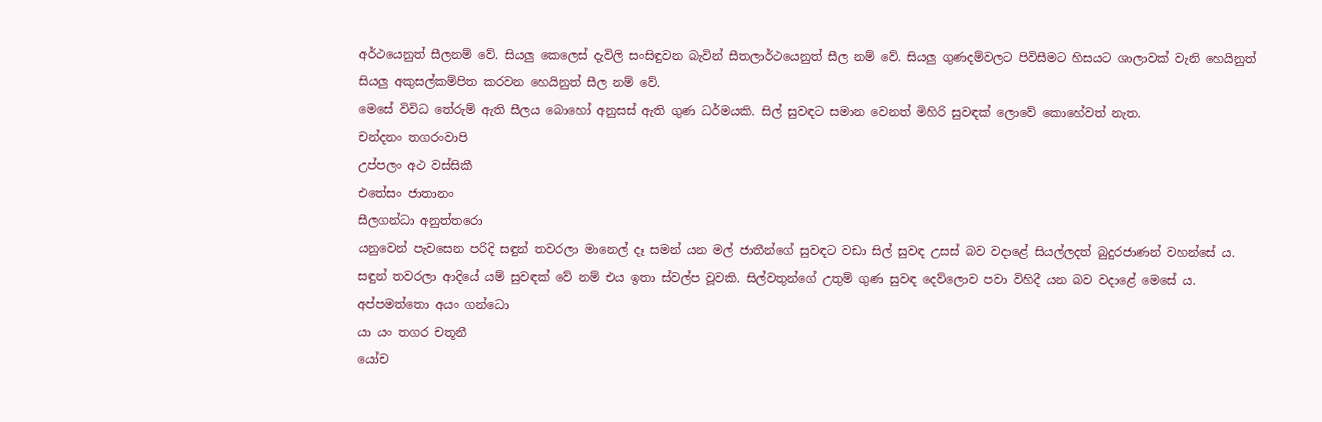අර්ථයෙනුත් සීලනම් වේ. සියලු කෙලෙස් දැවිලි සංසිඳුවන බැවින් සීතලාර්ථයෙනුත් සීල නම් වේ. සියලු ගුණදම්වලට පිවිසීමට හිසයට ශාලාවක් වැනි හෙයිනුත් සියලු අකුසල්කම්පිත කරවන හෙයිනුත් සීල නම් වේ.
මෙසේ විවිධ තේරුම් ඇති සීලය බොහෝ අනුසස් ඇති ගුණ ධර්මයකි. සිල් සුවඳට සමාන වෙනත් මිහිරි සුවඳක් ලොවේ කොහේවත් නැත.
චන්දනං තගරංවාපි
උප්පලං අථ වස්සිකී
එතේසං ජාතානං
සීලගන්ධා අනුත්තරො
යනුවෙන් පැවසෙන පරිදි සඳුන් තවරලා මානෙල් දෑ සමන් යන මල් ජාතීන්ගේ සුවඳට වඩා සිල් සුවඳ උසස් බව වදාළේ සියල්ලදත් බුදුරජාණන් වහන්සේ ය. සඳුන් තවරලා ආදියේ යම් සුවඳක් වේ නම් එය ඉතා ස්වල්ප වූවකි. සිල්වතුන්ගේ උතුම් ගුණ සුවඳ දෙව්ලොව පවා විහිදී යන බව වදාළේ මෙසේ ය.
අප්පමත්තො අයං ගන්ධො
යා යං තගර චතූනී
යෝච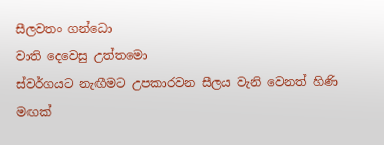සීලවතං ගන්ධො
වාති දෙවෙසු උත්තමො
ස්වර්ගයට නැඟීමට උපකාරවන සීලය වැනි වෙනත් හිණි මඟක්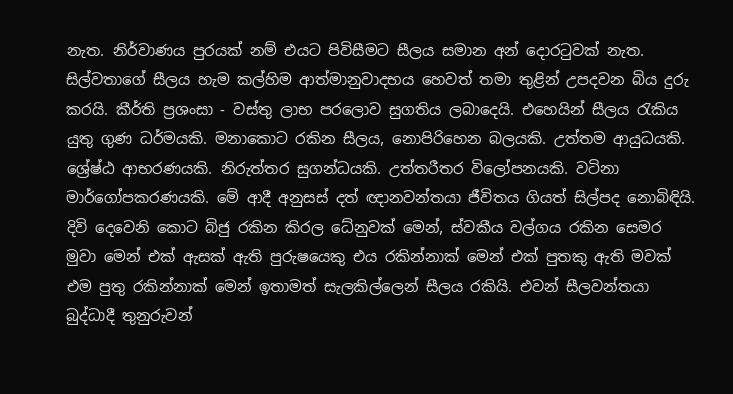නැත. නිර්වාණය පුරයක් නම් එයට පිවිසීමට සීලය සමාන අන් දොරටුවක් නැත. සිල්වතාගේ සීලය හැම කල්හිම ආත්මානුවාදභය හෙවත් තමා තුළින් උපදවන බිය දුරු කරයි. කීර්ති ප්‍රශංසා - වස්තු ලාභ පරලොව සුගතිය ලබාදෙයි. එහෙයින් සීලය රැකිය යුතු ගුණ ධර්මයකි. මනාකොට රකින සීලය, නොපිරිහෙන බලයකි. උත්තම ආයුධයකි. ශ්‍රේෂ්ඨ ආභරණයකි. නිරුත්තර සුගන්ධයකි. උත්තරීතර විලෝපනයකි. වටිනා මාර්ගෝපකරණයකි. මේ ආදී අනුසස් දත් ඥානවන්තයා ජීවිතය ගියත් සිල්පද නොබිඳියි.
දිවි දෙවෙනි කොට බිජු රකින කිරල ධේනුවක් මෙන්, ස්වකීය වල්ගය රකින සෙමර මුවා මෙන් එක් ඇසක් ඇති පුරුෂයෙකු එය රකින්නාක් මෙන් එක් පුතකු ඇති මවක් එම පුතු රකින්නාක් මෙන් ඉතාමත් සැලකිල්ලෙන් සීලය රකියි. එවන් සීලවන්තයා බුද්ධාදී තුනුරුවන්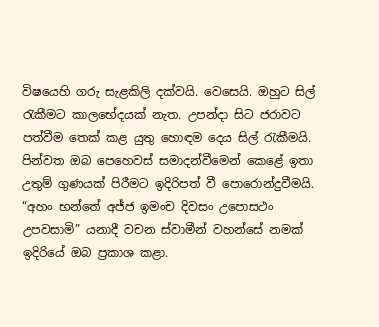විෂයෙහි ගරු සැළකිලි දක්වයි. වෙසෙයි. ඔහුට සිල් රැකීමට කාලභේදයක් නැත. උපන්දා සිට ජරාවට පත්වීම තෙක් කළ යුතු හොඳම දෙය සිල් රැකීමයි.
පින්වත ඔබ පෙහෙවස් සමාදන්වීමෙන් කෙළේ ඉතා උතුම් ගුණයක් පිරීමට ඉදිරිපත් වී පොරොන්දුවීමයි. “අහං භන්තේ අජ්ජ ඉමංච දිවසං උපොසථං උපවසාමි” යනාදී වචන ස්වාමීන් වහන්සේ නමක් ඉදිරියේ ඔබ ප්‍රකාශ කළා.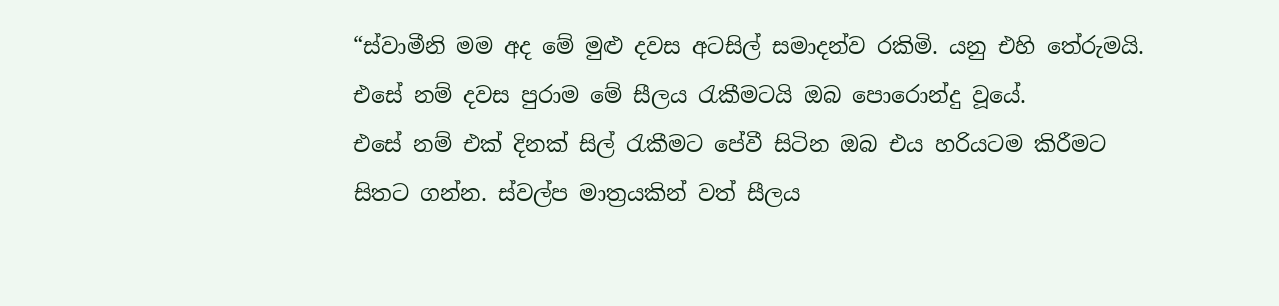“ස්වාමීනි මම අද මේ මුළු දවස අටසිල් සමාදන්ව රකිමි. යනු එහි තේරුමයි. එසේ නම් දවස පුරාම මේ සීලය රැකීමටයි ඔබ පොරොන්දු වූයේ.
එසේ නම් එක් දිනක් සිල් රැකීමට පේවී සිටින ඔබ එය හරියටම කිරීමට සිතට ගන්න. ස්වල්ප මාත්‍රයකින් වත් සීලය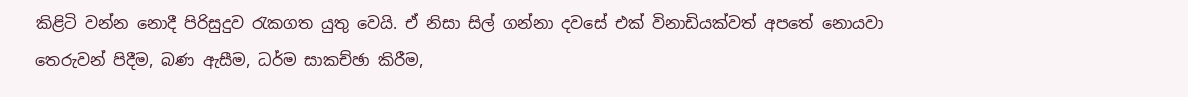කිළිටි වන්න නොදී පිරිසුදුව රැකගත යුතු වෙයි. ඒ නිසා සිල් ගන්නා දවසේ එක් විනාඩියක්වත් අපතේ නොයවා තෙරුවන් පිදීම, බණ ඇසීම, ධර්ම සාකච්ඡා කිරීම,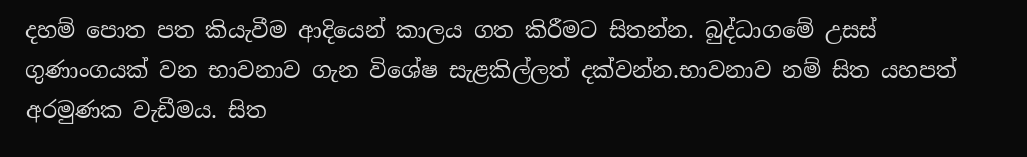දහම් පොත පත කියැවීම ආදියෙන් කාලය ගත කිරීමට සිතන්න. බුද්ධාගමේ උසස් ගුණාංගයක් වන භාවනාව ගැන විශේෂ සැළකිල්ලත් දක්වන්න.භාවනාව නම් සිත යහපත් අරමුණක වැඩීමය. සිත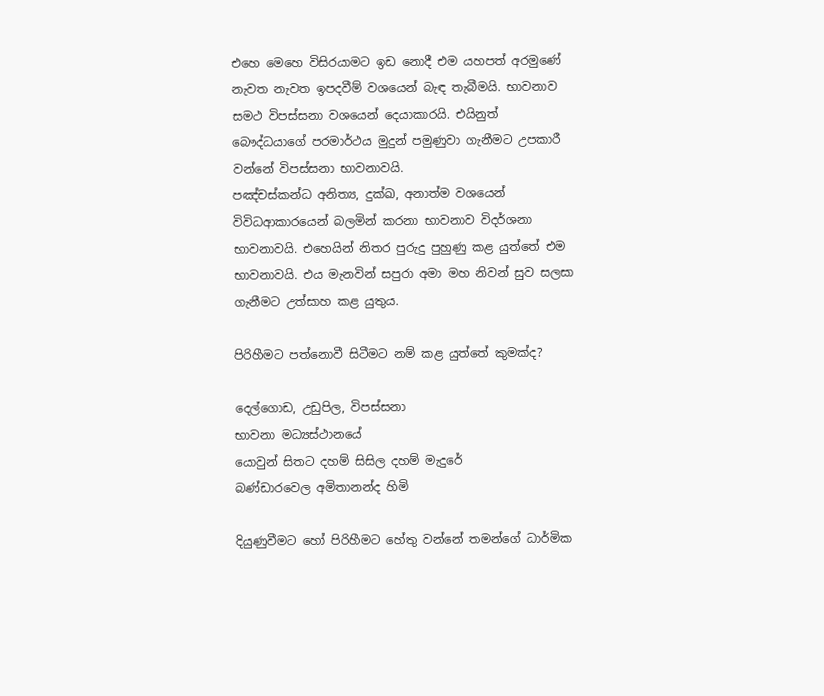එහෙ මෙහෙ විසිරයාමට ඉඩ නොදී එම යහපත් අරමුණේ නැවත නැවත ඉපදවීම් වශයෙන් බැඳ තැබීමයි. භාවනාව සමථ විපස්සනා වශයෙන් දෙයාකාරයි. එයිනුත් බෞද්ධයාගේ පරමාර්ථය මුදුන් පමුණුවා ගැනීමට උපකාරී වන්නේ විපස්සනා භාවනාවයි.
පඤ්චස්කන්ධ අනිත්‍ය, දුක්ඛ, අනාත්ම වශයෙන් විවිධආකාරයෙන් බලමින් කරනා භාවනාව විදර්ශනා භාවනාවයි. එහෙයින් නිතර පුරුදු පුහුණු කළ යුත්තේ එම භාවනාවයි. එය මැනවින් සපුරා අමා මහ නිවන් සුව සලසා ගැනීමට උත්සාහ කළ යුතුය.

පිරිහීමට පත්නොවී සිටීමට නම් කළ යුත්තේ කුමක්ද?

දෙල්ගොඩ, උඩුපිල, විපස්සනා
භාවනා මධ්‍යස්ථානයේ
යොවුන් සිතට දහම් සිසිල දහම් මැදුරේ
බණ්ඩාරවෙල අමිතානන්ද හිමි

දියුණුවීමට හෝ පිරිහීමට හේතු වන්නේ තමන්ගේ ධාර්මික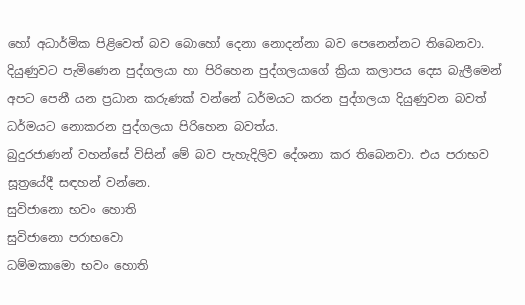හෝ අධාර්මික පිළිවෙත් බව බොහෝ දෙනා නොදන්නා බව පෙනෙන්නට තිබෙනවා. දියුණුවට පැමිණෙන පුද්ගලයා හා පිරිහෙන පුද්ගලයාගේ ක්‍රියා කලාපය දෙස බැලීමෙන් අපට පෙනී යන ප්‍රධාන කරුණක් වන්නේ ධර්මයට කරන පුද්ගලයා දියුණුවන බවත් ධර්මයට නොකරන පුද්ගලයා පිරිහෙන බවත්ය.
බුදුරජාණන් වහන්සේ විසින් මේ බව පැහැදිලිව දේශනා කර තිබෙනවා. එය පරාභව සූත්‍රයේදී සඳහන් වන්නෙ.
සුවිජානො භවං හොති
සුවිජානො පරාභවො
ධම්මකාමො භවං හොති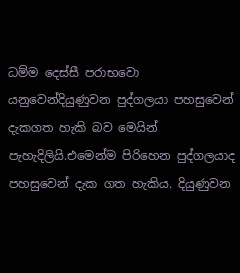ධම්ම දෙස්සී පරාභවො යනුවෙන්දියුණුවන පුද්ගලයා පහසුවෙන් දැකගත හැකි බව මෙයින් පැහැදිලියි.එමෙන්ම පිරිහෙන පුද්ගලයාද පහසුවෙන් දැක ගත හැකිය. දියුණුවන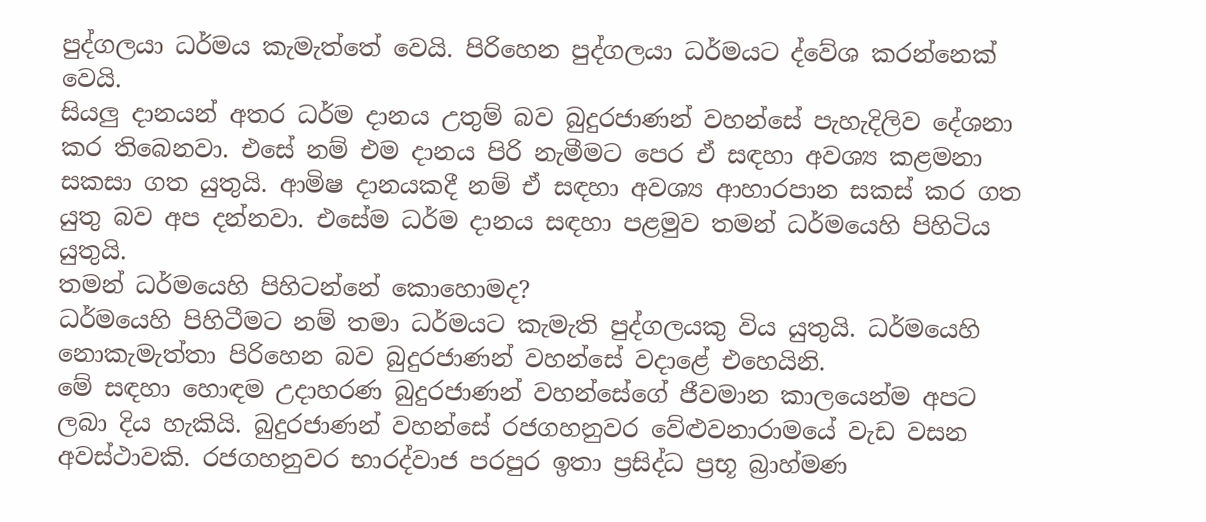පුද්ගලයා ධර්මය කැමැත්තේ වෙයි. පිරිහෙන පුද්ගලයා ධර්මයට ද්වේශ කරන්නෙක් වෙයි.
සියලු දානයන් අතර ධර්ම දානය උතුම් බව බුදුරජාණන් වහන්සේ පැහැදිලිව දේශනා කර තිබෙනවා. එසේ නම් එම දානය පිරි නැමීමට පෙර ඒ සඳහා අවශ්‍ය කළමනා සකසා ගත යුතුයි. ආමිෂ දානයකදී නම් ඒ සඳහා අවශ්‍ය ආහාරපාන සකස් කර ගත යුතු බව අප දන්නවා. එසේම ධර්ම දානය සඳහා පළමුව තමන් ධර්මයෙහි පිහිටිය යුතුයි.
තමන් ධර්මයෙහි පිහිටන්නේ කොහොමද?
ධර්මයෙහි පිහිටීමට නම් තමා ධර්මයට කැමැති පුද්ගලයකු විය යුතුයි. ධර්මයෙහි නොකැමැත්තා පිරිහෙන බව බුදුරජාණන් වහන්සේ වදාළේ එහෙයිනි.
මේ සඳහා හොඳම උදාහරණ බුදුරජාණන් වහන්සේගේ ජීවමාන කාලයෙන්ම අපට ලබා දිය හැකියි. බුදුරජාණන් වහන්සේ රජගහනුවර වේළුවනාරාමයේ වැඩ වසන අවස්ථාවකි. රජගහනුවර භාරද්වාජ පරපුර ඉතා ප්‍රසිද්ධ ප්‍රභූ බ්‍රාහ්මණ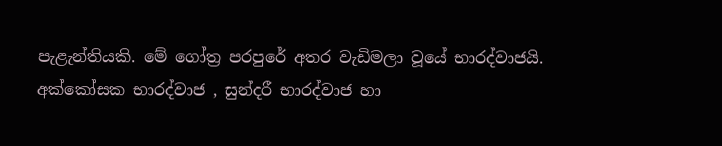පැළැන්තියකි. මේ ගෝත්‍ර පරපුරේ අතර වැඩිමලා වූයේ භාරද්වාජයි. අක්කෝසක භාරද්වාජ , සුන්දරී භාරද්වාජ හා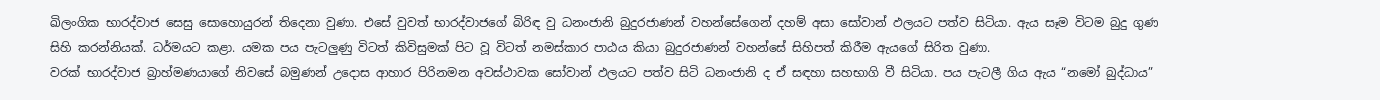ඛිලංගික භාරද්වාජ සෙසු සොහොයුරන් තිදෙනා වුණා. එසේ වුවත් භාරද්වාජගේ බිරිඳ වු ධනංජානි බුදුරජාණන් වහන්සේගෙන් දහම් අසා සෝවාන් ඵලයට පත්ව සිටියා. ඇය සෑම විටම බුදු ගුණ සිහි කරන්නියක්. ධර්මයට කළා. යමක පය පැටලුණු විටත් කිවිසුමක් පිට වූ විටත් නමස්කාර පාඨය කියා බුදුරජාණන් වහන්සේ සිහිපත් කිරීම ඇයගේ සිරිත වුණා.
වරක් භාරද්වාජ බ්‍රාහ්මණයාගේ නිවසේ බමුණන් උදොස ආහාර පිරිනමන අවස්ථාවක සෝවාන් ඵලයට පත්ව සිටි ධනංජානි ද ඒ සඳහා සහභාගි වී සිටියා. පය පැටලී ගිය ඇය “නමෝ බුද්ධාය”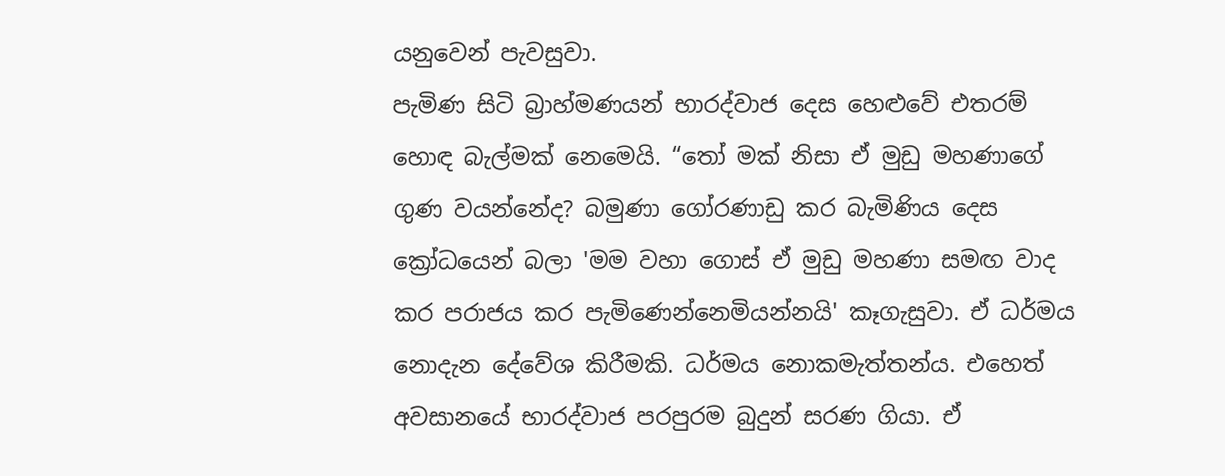යනුවෙන් පැවසුවා.
පැමිණ සිටි බ්‍රාහ්මණයන් භාරද්වාජ දෙස හෙළුවේ එතරම් හොඳ බැල්මක් නෙමෙයි. “තෝ මක් නිසා ඒ මුඩු මහණාගේ ගුණ වයන්නේද? බමුණා ගෝරණාඩු කර බැමිණිය දෙස ක්‍රෝධයෙන් බලා 'මම වහා ගොස් ඒ මුඩු මහණා සමඟ වාද කර පරාජය කර පැමිණෙන්නෙමියන්නයි' කෑගැසුවා. ඒ ධර්මය නොදැන දේවේශ කිරීමකි. ධර්මය නොකමැත්තන්ය. එහෙත් අවසානයේ භාරද්වාජ පරපුරම බුදුන් සරණ ගියා. ඒ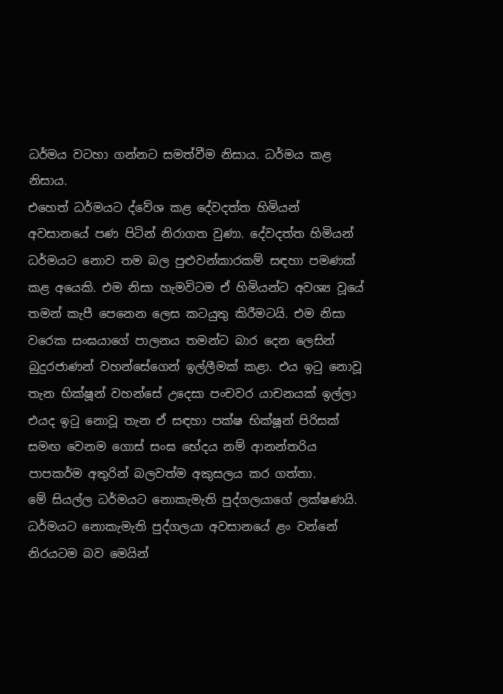ධර්මය වටහා ගන්නට සමත්වීම නිසාය. ධර්මය කළ නිසාය.
එහෙත් ධර්මයට ද්වේශ කළ දේවදත්ත හිමියන් අවසානයේ පණ පිටින් නිරාගත වුණා. දේවදත්ත හිමියන් ධර්මයට නොව තම බල පුළුවන්කාරකම් සඳහා පමණක් කළ අයෙකි. එම නිසා හැමවිටම ඒ හිමියන්ට අවශ්‍ය වූයේ තමන් කැපී පෙනෙන ලෙස කටයුතු කිරීමටයි. එම නිසා වරෙක සංඝයාගේ පාලනය තමන්ට බාර දෙන ලෙසින් බුදුරජාණන් වහන්සේගෙන් ඉල්ලීමක් කළා. එය ඉටු නොවූ තැන භික්ෂූන් වහන්සේ උදෙසා පංචවර යාචනයක් ඉල්ලා එයද ඉටු නොවූ තැන ඒ සඳහා පක්ෂ භික්ෂූන් පිරිසක් සමඟ වෙනම ගොස් සංඝ භේදය නම් ආනන්තරිය පාපකර්ම අතුරින් බලවත්ම අකුසලය කර ගත්තා.
මේ සියල්ල ධර්මයට නොකැමැති පුද්ගලයාගේ ලක්ෂණයි. ධර්මයට නොකැමැති පුද්ගලයා අවසානයේ ළං වන්නේ නිරයටම බව මෙයින්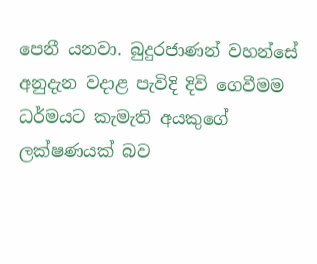පෙනී යනවා. බුදුරජාණන් වහන්සේ අනුදැන වදාළ පැවිදි දිවි ගෙවීමම ධර්මයට කැමැති අයකුගේ ලක්ෂණයක් බව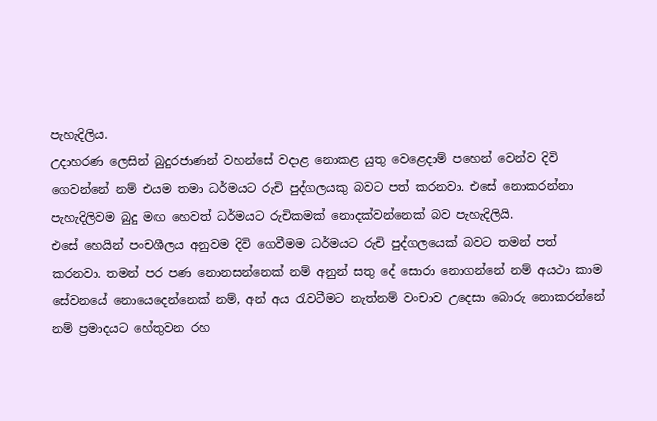පැහැදිලිය.
උදාහරණ ලෙසින් බුදුරජාණන් වහන්සේ වදාළ නොකළ යුතු වෙළෙදාම් පහෙන් වෙන්ව දිවි ගෙවන්නේ නම් එයම තමා ධර්මයට රුචි පුද්ගලයකු බවට පත් කරනවා. එසේ නොකරන්නා පැහැදිලිවම බුදු මඟ හෙවත් ධර්මයට රුචිකමක් නොදක්වන්නෙක් බව පැහැදිලියි.
එසේ හෙයින් පංචශීලය අනුවම දිවි ගෙවීමම ධර්මයට රුචි පුද්ගලයෙක් බවට තමන් පත් කරනවා. තමන් පර පණ නොනසන්නෙක් නම් අනුන් සතු දේ සොරා නොගන්නේ නම් අයථා කාම සේවනයේ නොයෙදෙන්නෙක් නම්, අන් අය රැවටීමට නැත්නම් වංචාව උදෙසා බොරු නොකරන්නේ නම් ප්‍රමාදයට හේතුවන රහ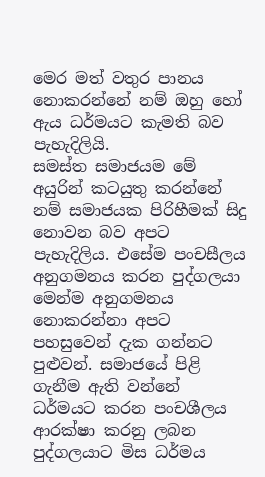මෙර මත් වතුර පානය නොකරන්නේ නම් ඔහු හෝ ඇය ධර්මයට කැමති බව පැහැදිලියි.
සමස්ත සමාජයම මේ අයුරින් කටයුතු කරන්නේ නම් සමාජයක පිරිහීමක් සිදු නොවන බව අපට පැහැදිලිය. එසේම පංචසීලය අනුගමනය කරන පුද්ගලයා මෙන්ම අනුගමනය නොකරන්නා අපට පහසුවෙන් දැක ගන්නට පුළුවන්. සමාජයේ පිළි ගැනීම ඇති වන්නේ ධර්මයට කරන පංචශීලය ආරක්ෂා කරනු ලබන පුද්ගලයාට මිස ධර්මය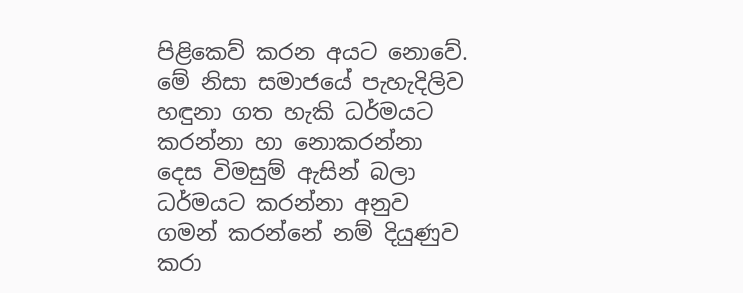පිළිකෙව් කරන අයට නොවේ.
මේ නිසා සමාජයේ පැහැදිලිව හඳුනා ගත හැකි ධර්මයට කරන්නා හා නොකරන්නා දෙස විමසුම් ඇසින් බලා ධර්මයට කරන්නා අනුව ගමන් කරන්නේ නම් දියුණුව කරා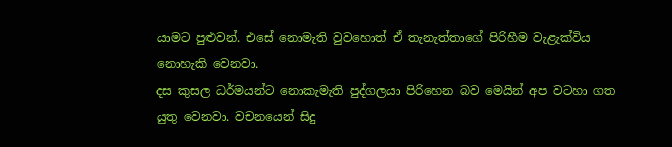යාමට පුළුවන්. එසේ නොමැති වුවහොත් ඒ තැනැත්තාගේ පිරිහීම වැළැක්විය නොහැකි වෙනවා.
දස කුසල ධර්මයන්ට නොකැමැති පුද්ගලයා පිරිහෙන බව මෙයින් අප වටහා ගත යුතු වෙනවා. වචනයෙන් සිදු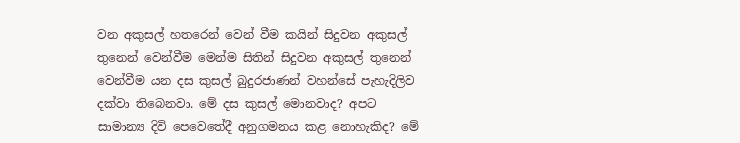වන අකුසල් හතරෙන් වෙන් වීම කයින් සිදුවන අකුසල් තුනෙන් වෙන්වීම මෙන්ම සිතින් සිදුවන අකුසල් තුනෙන් වෙන්වීම යන දස කුසල් බුදුරජාණන් වහන්සේ පැහැදිලිව දක්වා තිබෙනවා. මේ දස කුසල් මොනවාද? අපට සාමාන්‍ය දිවි පෙවෙතේදී අනුගමනය කළ නොහැකිද? මේ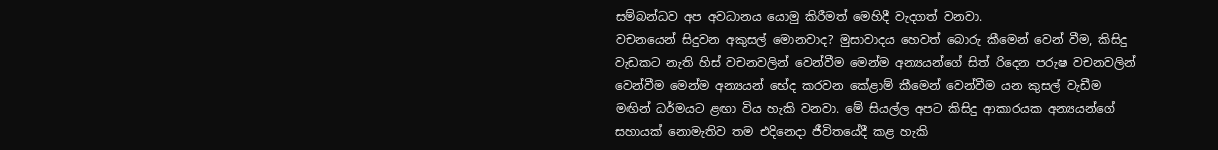සම්බන්ධව අප අවධානය යොමු කිරීමත් මෙහිදී වැදගත් වනවා.
වචනයෙන් සිදුවන අකුසල් මොනවාද? මුසාවාදය හෙවත් බොරු කීමෙන් වෙන් වීම, කිසිදු වැඩකට නැති හිස් වචනවලින් වෙන්වීම මෙන්ම අන්‍යයන්ගේ සිත් රිදෙන පරුෂ වචනවලින් වෙන්වීම මෙන්ම අන්‍යයන් භේද කරවන කේළාම් කීමෙන් වෙන්වීම යන කුසල් වැඩීම මඟින් ධර්මයට ළඟා විය හැකි වනවා. මේ සියල්ල අපට කිසිදු ආකාරයක අන්‍යයන්ගේ සහායක් නොමැතිව තම එදිනෙදා ජීවිතයේදී කළ හැකි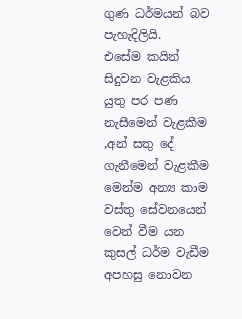ගුණ ධර්මයන් බව පැහැදිලියි.
එසේම කයින් සිදුවන වැළකිය යුතු පර පණ නැසීමෙන් වැළකීම ,අන් සතු දේ ගැනීමෙන් වැළකීම මෙන්ම අන්‍ය කාම වස්තු සේවනයෙන් වෙන් වීම යන කුසල් ධර්ම වැඩීම අපහසු නොවන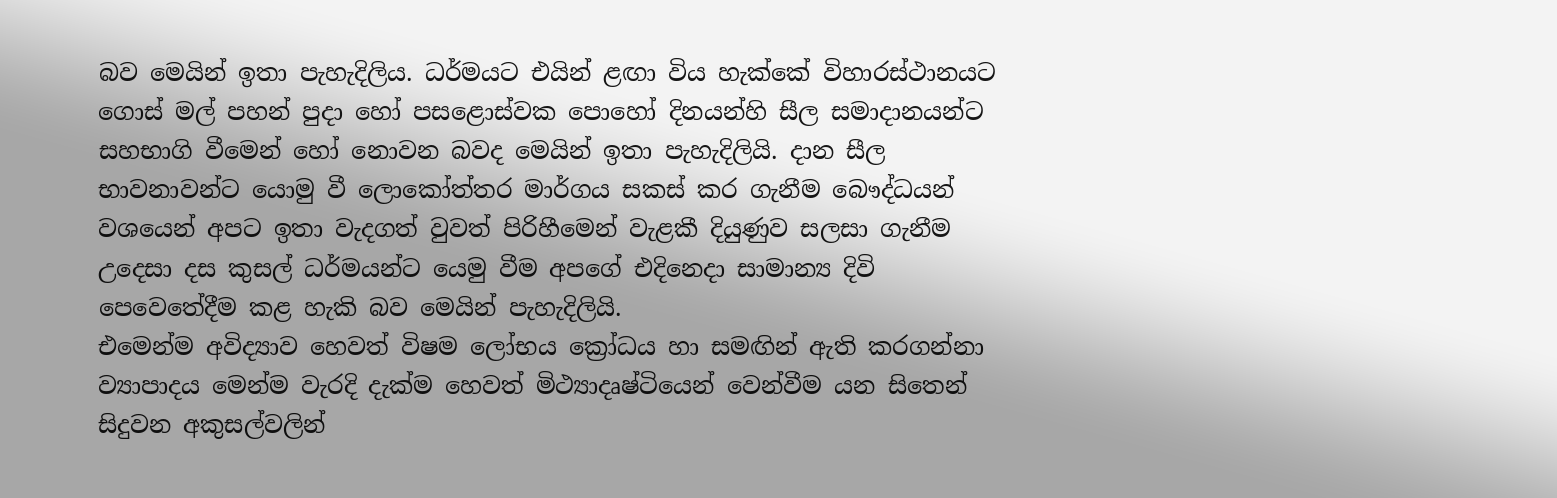බව මෙයින් ඉතා පැහැදිලිය. ධර්මයට එයින් ළඟා විය හැක්කේ විහාරස්ථානයට ගොස් මල් පහන් පුදා හෝ පසළොස්වක පොහෝ දිනයන්හි සීල සමාදානයන්ට සහභාගි වීමෙන් හෝ නොවන බවද මෙයින් ඉතා පැහැදිලියි. දාන සීල භාවනාවන්ට යොමු වී ලොකෝත්තර මාර්ගය සකස් කර ගැනීම බෞද්ධයන් වශයෙන් අපට ඉතා වැදගත් වුවත් පිරිහීමෙන් වැළකී දියුණුව සලසා ගැනීම උදෙසා දස කුසල් ධර්මයන්ට යෙමු වීම අපගේ එදිනෙදා සාමාන්‍ය දිවි පෙවෙතේදීම කළ හැකි බව මෙයින් පැහැදිලියි.
එමෙන්ම අවිද්‍යාව හෙවත් විෂම ලෝභය ක්‍රෝධය හා සමඟින් ඇති කරගන්නා ව්‍යාපාදය මෙන්ම වැරදි දැක්ම හෙවත් මිථ්‍යාදෘෂ්ටියෙන් වෙන්වීම යන සිතෙන් සිදුවන අකුසල්වලින්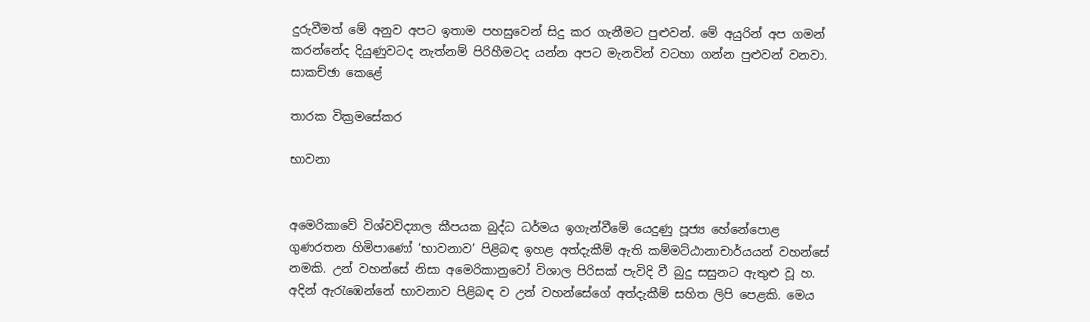දුරුවීමත් මේ අනුව අපට ඉතාම පහසුවෙන් සිදු කර ගැනීමට පුළුවන්. මේ අයුරින් අප ගමන් කරන්නේද දියුණුවටද නැත්නම් පිරිහීමටද යන්න අපට මැනවින් වටහා ගන්න පුළුවන් වනවා.
සාකච්ඡා කෙළේ

තාරක වික්‍රමසේකර

භාවනා


අමෙරිකාවේ විශ්වවිද්‍යාල කීපයක බුද්ධ ධර්මය ඉගැන්වීමේ යෙදුණු පූජ්‍ය හේනේපොළ ගුණරතන හිමිපාණෝ ‘භාවනාව’ පිළිබඳ ඉහළ අත්දැකීම් ඇති කම්මට්ඨානාචාර්යයන් වහන්සේ නමකි. උන් වහන්සේ නිසා අමෙරිකානුවෝ විශාල පිරිසක් පැවිදි වී බුදු සසුනට ඇතුළු වූ හ. අදින් ඇරැඹෙන්නේ භාවනාව පිළිබඳ ව උන් වහන්සේගේ අත්දැකීම් සහිත ලිපි පෙළකි. මෙය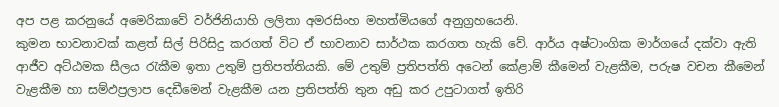අප පළ කරනුයේ අමෙරිකාවේ වර්ජිනියාහි ලලිතා අමරසිංහ මහත්මියගේ අනුග්‍රහයෙනි.
කුමන භාවනාවක් කළත් සිල් පිරිසිදු කරගත් විට ඒ භාවනාව සාර්ථක කරගත හැකි වේ. ආර්ය අෂ්ටාංගික මාර්ගයේ දක්වා ඇති ආජීව අට්ඨමක සීලය රැකීම ඉතා උතුම් ප්‍රතිපත්තියකි. මේ උතුම් ප්‍රතිපත්ති අටෙන් කේළාම් කීමෙන් වැළකීම, පරුෂ වචන කීමෙන් වැළකීම හා සම්ඵප්‍රලාප දෙඩීමෙන් වැළකීම යන ප්‍රතිපත්ති තුන අඩු කර උපුටාගත් ඉතිරි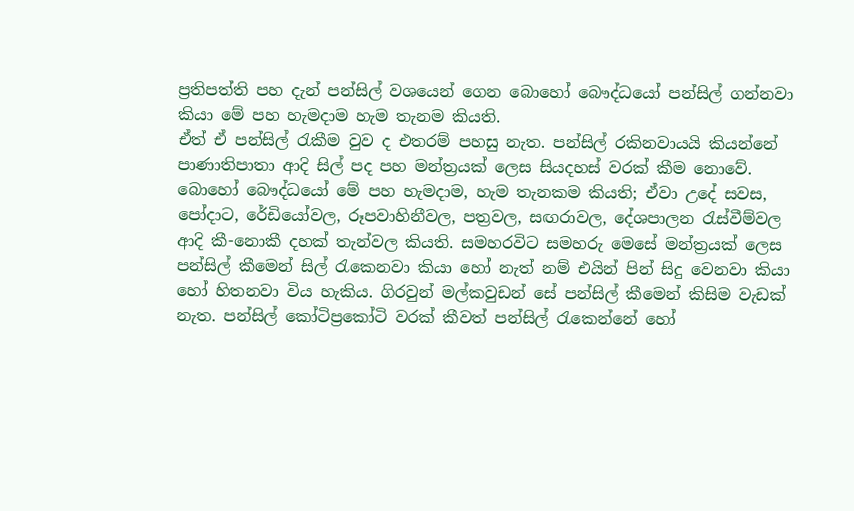ප්‍රතිපත්ති පහ දැන් පන්සිල් වශයෙන් ගෙන බොහෝ බෞද්ධයෝ පන්සිල් ගන්නවා කියා මේ පහ හැමදාම හැම තැනම කියති.
ඒත් ඒ පන්සිල් රැකීම වුව ද එතරම් පහසු නැත. පන්සිල් රකිනවායයි කියන්නේ පාණාතිපාතා ආදි සිල් පද පහ මන්ත්‍රයක් ලෙස සියදහස් වරක් කීම නොවේ. බොහෝ බෞද්ධයෝ මේ පහ හැමදාම, හැම තැනකම කියති; ඒවා උදේ සවස, පෝදාට, රේඩියෝවල, රූපවාහිනීවල, පත්‍රවල, සඟරාවල, දේශපාලන රැස්වීම්වල ආදි කී-නොකී දහක් තැන්වල කියති. සමහරවිට සමහරු මෙසේ මන්ත්‍රයක් ලෙස පන්සිල් කීමෙන් සිල් රැකෙනවා කියා හෝ නැත් නම් එයින් පින් සිදු වෙනවා කියා හෝ හිතනවා විය හැකිය. ගිරවුන් මල්කවුඩන් සේ පන්සිල් කීමෙන් කිසිම වැඩක් නැත. පන්සිල් කෝටිප්‍රකෝටි වරක් කීවත් පන්සිල් රැකෙන්නේ හෝ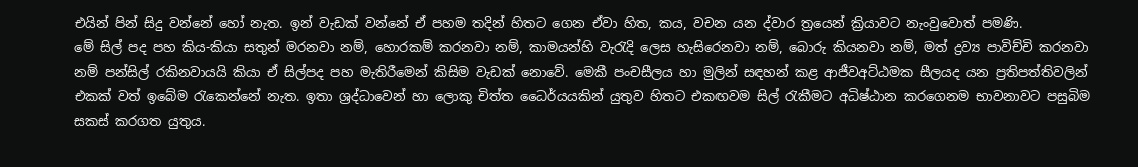එයින් පින් සිදු වන්නේ හෝ නැත. ඉන් වැඩක් වන්නේ ඒ පහම තදින් හිතට ගෙන ඒවා හිත, කය, වචන යන ද්වාර ත්‍රයෙන් ක්‍රියාවට නැංවුවොත් පමණි.
මේ සිල් පද පහ කිය-කියා සතුන් මරනවා නම්, හොරකම් කරනවා නම්, කාමයන්හි වැරැදි ලෙස හැසිරෙනවා නම්, බොරු කියනවා නම්, මත් ද්‍රව්‍ය පාවිච්චි කරනවා නම් පන්සිල් රකිනවායයි කියා ඒ සිල්පද පහ මැතිරීමෙන් කිසිම වැඩක් නොවේ. මෙකී පංචසීලය හා මුලින් සඳහන් කළ ආජීවඅට්ඨමක සීලයද යන ප්‍රතිපත්තිවලින් එකක් වත් ඉබේම රැකෙන්නේ නැත. ඉතා ශ්‍රද්ධාවෙන් හා ලොකු චිත්ත ධෛර්යයකින් යුතුව හිතට එකඟවම සිල් රැකීමට අධිෂ්ඨාන කරගෙනම භාවනාවට පසුබිම සකස් කරගත යුතුය.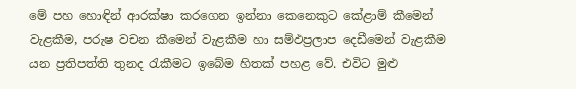මේ පහ හොඳින් ආරක්ෂා කරගෙන ඉන්නා කෙනෙකුට කේළාම් කීමෙන් වැළකීම, පරුෂ වචන කීමෙන් වැළකීම හා සම්ඵප්‍රලාප දෙඩීමෙන් වැළකීම යන ප්‍රතිපත්ති තුනද රැකීමට ඉබේම හිතක් පහළ වේ. එවිට මුළු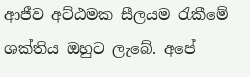ආජීව අට්ඨමක සීලයම රැකීමේ ශක්තිය ඔහුට ලැබේ. අපේ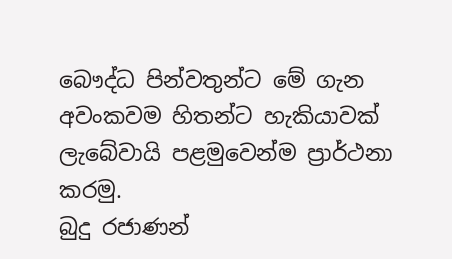බෞද්ධ පින්වතුන්ට මේ ගැන අවංකවම හිතන්ට හැකියාවක් ලැබේවායි පළමුවෙන්ම ප්‍රාර්ථනා කරමු.
බුදු රජාණන්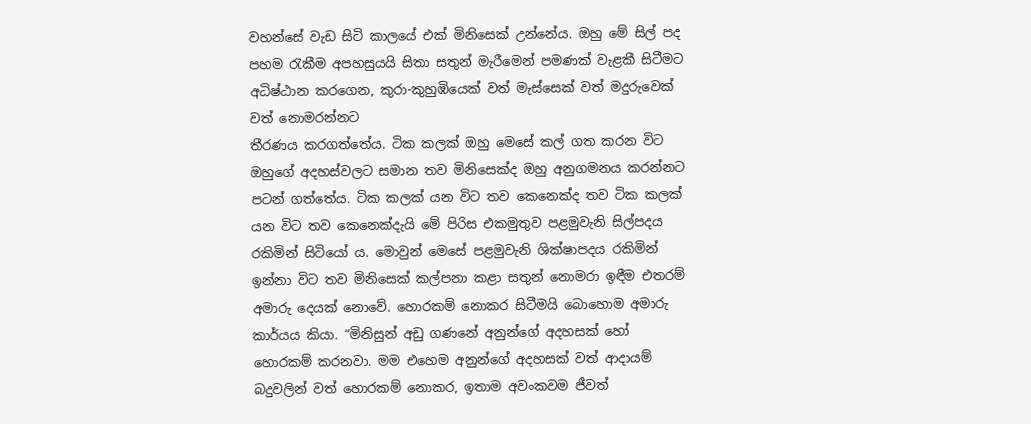වහන්සේ වැඩ සිටි කාලයේ එක් මිනිසෙක් උන්නේය. ඔහු මේ සිල් පද පහම රැකීම අපහසුයයි සිතා සතුන් මැරීමෙන් පමණක් වැළකී සිටීමට අධිෂ්ඨාන කරගෙන, කුරා-කුහුඹියෙක් වත් මැස්සෙක් වත් මදුරුවෙක් වත් නොමරන්නට
තීරණය කරගත්තේය. ටික කලක් ඔහු මෙසේ කල් ගත කරන විට ඔහුගේ අදහස්වලට සමාන තව මිනිසෙක්ද ඔහු අනුගමනය කරන්නට පටන් ගත්තේය. ටික කලක් යන විට තව කෙනෙක්ද තව ටික කලක් යන විට තව කෙනෙක්දැයි මේ පිරිස එකමුතුව පළමුවැනි සිල්පදය රකිමින් සිටියෝ ය. මොවුන් මෙසේ පළමුවැනි ශික්ෂාපදය රකිමින් ඉන්නා විට තව මිනිසෙක් කල්පනා කළා සතුන් නොමරා ඉඳීම එතරම් අමාරු දෙයක් නොවේ. හොරකම් නොකර සිටීමයි බොහොම අමාරු කාර්යය කියා. “මිනිසුන් අඩු ගණනේ අනුන්ගේ අදහසක් හෝ හොරකම් කරනවා. මම එහෙම අනුන්ගේ අදහසක් වත් ආදායම් බදුවලින් වත් හොරකම් නොකර, ඉතාම අවංකවම ජීවත්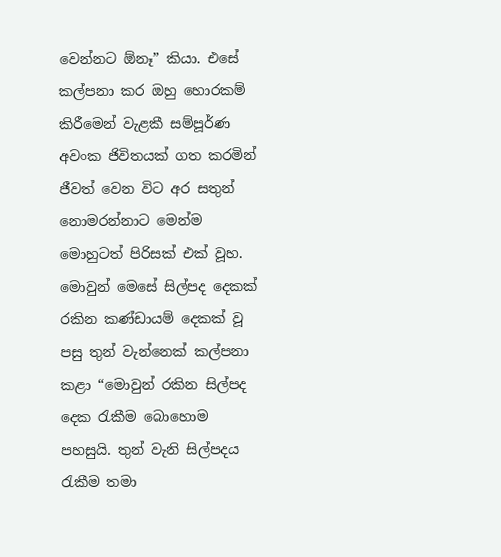වෙන්නට ඕනෑ” කියා. එසේ කල්පනා කර ඔහු හොරකම් කිරීමෙන් වැළකී සම්පූර්ණ අවංක ජිවිතයක් ගත කරමින් ජීවත් වෙන විට අර සතුන් නොමරන්නාට මෙන්ම මොහුටත් පිරිසක් එක් වූහ.
මොවුන් මෙසේ සිල්පද දෙකක් රකින කණ්ඩායම් දෙකක් වූ පසු තුන් වැන්නෙක් කල්පනා කළා “මොවුන් රකින සිල්පද දෙක රැකීම බොහොම පහසුයි. තුන් වැනි සිල්පදය රැකීම තමා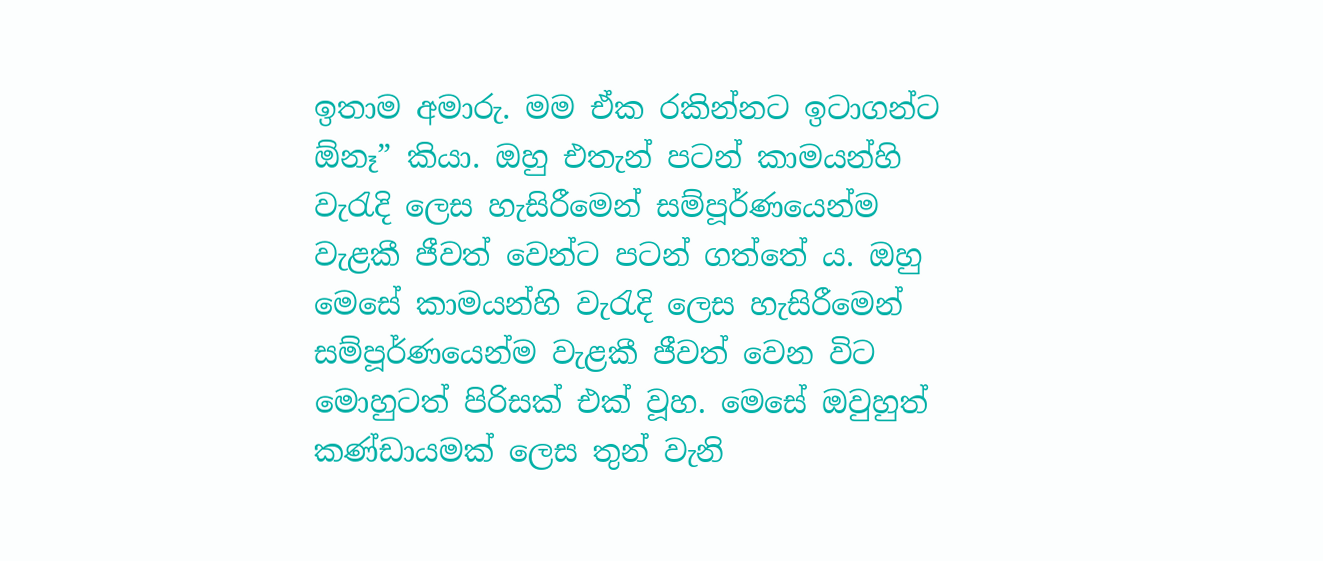ඉතාම අමාරු. මම ඒක රකින්නට ඉටාගන්ට ඕනෑ” කියා. ඔහු එතැන් පටන් කාමයන්හි වැරැදි ලෙස හැසිරීමෙන් සම්පූර්ණයෙන්ම වැළකී ජීවත් වෙන්ට පටන් ගත්තේ ය. ඔහු මෙසේ කාමයන්හි වැරැදි ලෙස හැසිරීමෙන් සම්පූර්ණයෙන්ම වැළකී ජීවත් වෙන විට මොහුටත් පිරිසක් එක් වූහ. මෙසේ ඔවුහුත් කණ්ඩායමක් ලෙස තුන් වැනි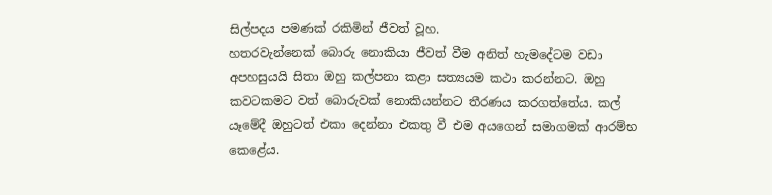සිල්පදය පමණක් රකිමින් ජීවත් වූහ.
හතරවැන්නෙක් බොරු නොකියා ජීවත් වීම අනිත් හැමදේටම වඩා අපහසුයයි සිතා ඔහු කල්පනා කළා සත්‍යයම කථා කරන්නට. ඔහු කවටකමට වත් බොරුවක් නොකියන්නට තීරණය කරගත්තේය. කල් යෑමේදී ඔහුටත් එකා දෙන්නා එකතු වී එම අයගෙන් සමාගමක් ආරම්භ කෙළේය.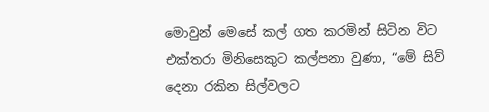මොවුන් මෙසේ කල් ගත කරමින් සිටින විට එක්තරා මිනිසෙකුට කල්පනා වුණා, “මේ සිව් දෙනා රකින සිල්වලට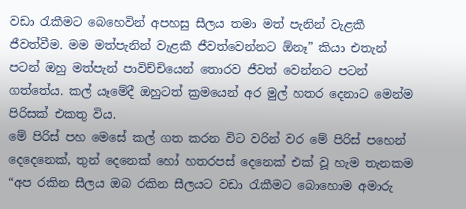වඩා රැකීමට බෙහෙවින් අපහසු සීලය තමා මත් පැනින් වැළකී ජීවත්වීම. මම මත්පැනින් වැළකී ජීවත්වෙන්නට ඕනෑ” කියා එතැන් පටන් ඔහු මත්පැන් පාවිච්චියෙන් තොරව ජීවත් වෙන්නට පටන් ගත්තේය. කල් යෑමේදී ඔහුටත් ක්‍රමයෙන් අර මුල් හතර දෙනාට මෙන්ම පිරිසක් එකතු විය.
මේ පිරිස් පහ මෙසේ කල් ගත කරන විට වරින් වර මේ පිරිස් පහෙන් දෙදෙනෙක්, තුන් දෙනෙක් හෝ හතරපස් දෙනෙක් එක් වූ හැම තැනකම “අප රකින සීලය ඔබ රකින සීලයට වඩා රැකීමට බොහොම අමාරු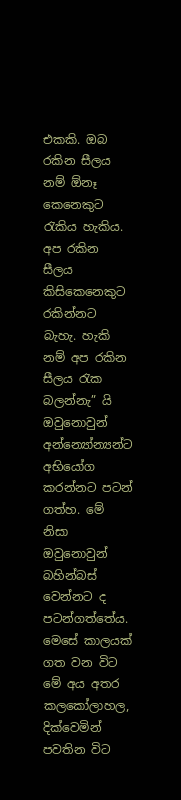එකකි. ඔබ රකින සීලය නම් ඕනෑ කෙනෙකුට රැකිය හැකිය. අප රකින සීලය කිසිකෙනෙකුට රකින්නට බැහැ. හැකි නම් අප රකින සීලය රැක බලන්නැ” යි ඔවුනොවුන් අන්න්‍යෝන්‍යන්ට අභියෝග කරන්නට පටන් ගත්හ. මේ නිසා ඔවුනොවුන් බහින්බස් වෙන්නට ද පටන්ගත්තේය.
මෙසේ කාලයක් ගත වන විට මේ අය අතර කලකෝලාහල, දික්වෙමින් පවතින විට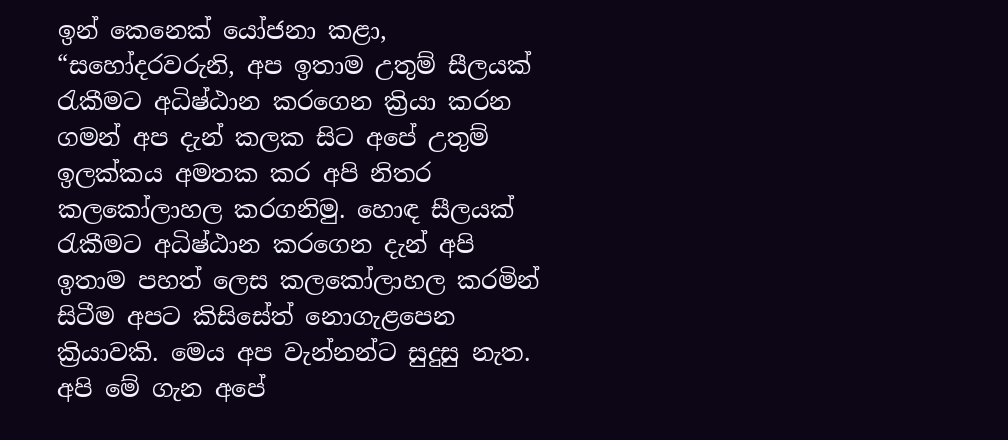ඉන් කෙනෙක් යෝජනා කළා, “සහෝදරවරුනි, අප ඉතාම උතුම් සීලයක් රැකීමට අධිෂ්ඨාන කරගෙන ක්‍රියා කරන ගමන් අප දැන් කලක සිට අපේ උතුම් ඉලක්කය අමතක කර අපි නිතර කලකෝලාහල කරගනිමු. හොඳ සීලයක් රැකීමට අධිෂ්ඨාන කරගෙන දැන් අපි ඉතාම පහත් ලෙස කලකෝලාහල කරමින් සිටීම අපට කිසිසේත් නොගැළපෙන ක්‍රියාවකි. මෙය අප වැන්නන්ට සුදුසු නැත. අපි මේ ගැන අපේ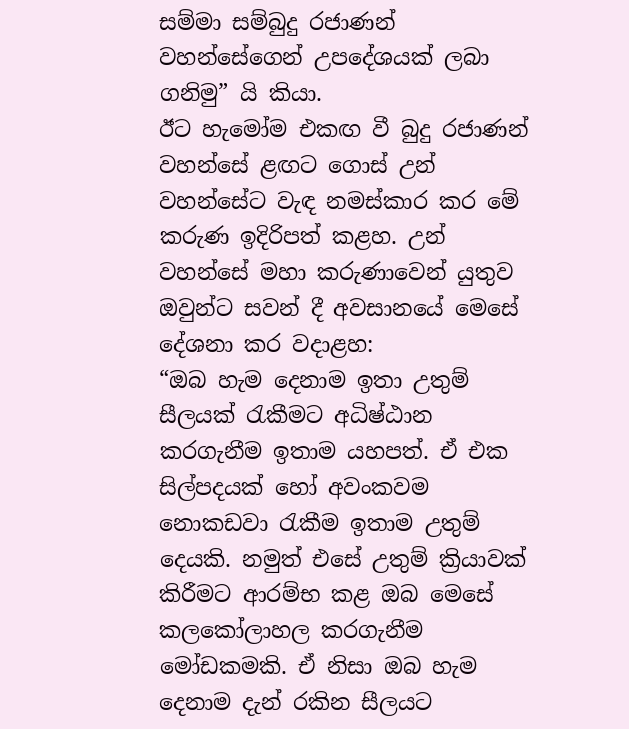සම්මා සම්බුදු රජාණන් වහන්සේගෙන් උපදේශයක් ලබා ගනිමු” යි කියා.
ඊට හැමෝම එකඟ වී බුදු රජාණන් වහන්සේ ළඟට ගොස් උන් වහන්සේට වැඳ නමස්කාර කර මේ කරුණ ඉදිරිපත් කළහ. උන් වහන්සේ මහා කරුණාවෙන් යුතුව ඔවුන්ට සවන් දී අවසානයේ මෙසේ දේශනා කර වදාළහ:
“ඔබ හැම දෙනාම ඉතා උතුම් සීලයක් රැකීමට අධිෂ්ඨාන කරගැනීම ඉතාම යහපත්. ඒ එක සිල්පදයක් හෝ අවංකවම නොකඩවා රැකීම ඉතාම උතුම් දෙයකි. නමුත් එසේ උතුම් ක්‍රියාවක් කිරීමට ආරම්භ කළ ඔබ මෙසේ කලකෝලාහල කරගැනීම මෝඩකමකි. ඒ නිසා ඔබ හැම දෙනාම දැන් රකින සීලයට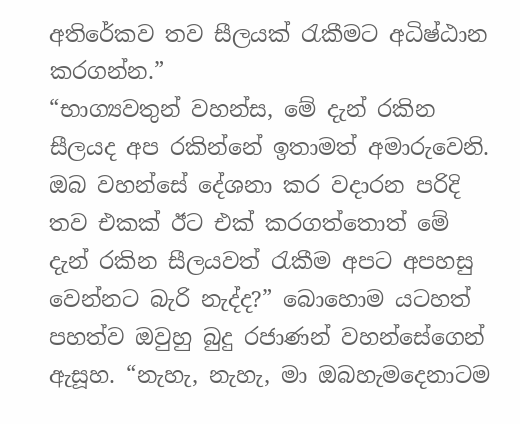අතිරේකව තව සීලයක් රැකීමට අධිෂ්ඨාන කරගන්න.”
“භාග්‍යවතුන් වහන්ස, මේ දැන් රකින සීලයද අප රකින්නේ ඉතාමත් අමාරුවෙනි. ඔබ වහන්සේ දේශනා කර වදාරන පරිදි තව එකක් ඊට එක් කරගත්තොත් මේ දැන් රකින සීලයවත් රැකීම අපට අපහසු වෙන්නට බැරි නැද්ද?” බොහොම යටහත් පහත්ව ඔවුහු බුදු රජාණන් වහන්සේගෙන් ඇසූහ. “නැහැ, නැහැ, මා ඔබහැමදෙනාටම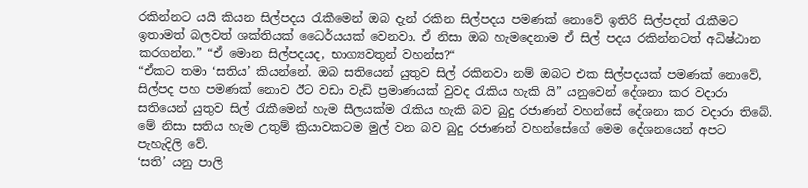රකින්නට යයි කියන සිල්පදය රැකීමෙන් ඔබ දැන් රකින සිල්පදය පමණක් නොවේ ඉතිරි සිල්පදත් රැකීමට ඉතාමත් බලවත් ශක්තියක් ධෛර්යයක් වෙනවා. ඒ නිසා ඔබ හැමදෙනාම ඒ සිල් පදය රකින්නටත් අධිෂ්ඨාන කරගන්න.” “ඒ මොන සිල්පදයද, භාග්‍යවතුන් වහන්ස?“
“ඒකට තමා ‘සතිය’ කියන්නේ. ඔබ සතියෙන් යුතුව සිල් රකිනවා නම් ඔබට එක සිල්පදයක් පමණක් නොවේ, සිල්පද පහ පමණක් නොව ඊට වඩා වැඩි ප්‍රමාණයක් වුවද රැකිය හැකි යි” යනුවෙන් දේශනා කර වදාරා සතියෙන් යුතුව සිල් රැකීමෙන් හැම සීලයක්ම රැකිය හැකි බව බුදු රජාණන් වහන්සේ දේශනා කර වදාරා තිබේ. මේ නිසා සතිය හැම උතුම් ක්‍රියාවකටම මුල් වන බව බුදු රජාණන් වහන්සේගේ මෙම දේශනයෙන් අපට පැහැදිලි වේ.
‘සති’ යනු පාලි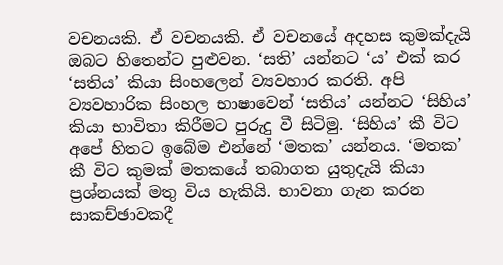වචනයකි. ඒ වචනයකි. ඒ වචනයේ අදහස කුමක්දැයි ඔබට හිතෙන්ට පුළුවන. ‘සති’ යන්නට ‘ය’ එක් කර ‘සතිය’ කියා සිංහලෙන් ව්‍යවහාර කරති. අපි ව්‍යවහාරික සිංහල භාෂාවෙන් ‘සතිය’ යන්නට ‘සිහිය’ කියා භාවිතා කිරීමට පුරුදු වී සිටිමු. ‘සිහිය’ කී විට අපේ හිතට ඉබේම එන්නේ ‘මතක’ යන්නය. ‘මතක’ කී විට කුමක් මතකයේ තබාගත යුතුදැයි කියා ප්‍රශ්නයක් මතු විය හැකියි. භාවනා ගැන කරන සාකච්ඡාවකදී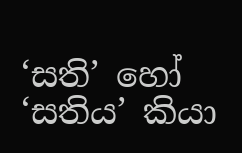‘සති’ හෝ ‘සතිය’ කියා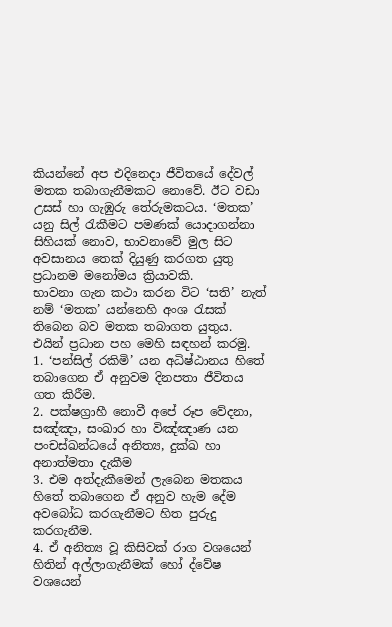කියන්නේ අප එදිනෙදා ජීවිතයේ දේවල් මතක තබාගැනීමකට නොවේ. ඊට වඩා උසස් හා ගැඹුරු තේරුමකටය. ‘මතක’ යනු සිල් රැකීමට පමණක් යොදාගන්නා සිහියක් නොව, භාවනාවේ මුල සිට අවසානය තෙක් දියුණු කරගත යුතු ප්‍රධානම මනෝමය ක්‍රියාවකි.
භාවනා ගැන කථා කරන විට ‘සති’ නැත් නම් ‘මතක’ යන්නෙහි අංශ රැසක් තිබෙන බව මතක තබාගත යුතුය. එයින් ප්‍රධාන පහ මෙහි සඳහන් කරමු.
1. ‘පන්සිල් රකිමි’ යන අධිෂ්ඨානය හිතේ තබාගෙන ඒ අනුවම දිනපතා ජීවිතය ගත කිරීම.
2. පක්ෂග්‍රාහී නොවී අපේ රූප වේදනා, සඤ්ඤා, සංඛාර හා විඤ්ඤාණ යන පංචස්ඛන්ධයේ අනිත්‍ය, දුක්ඛ හා අනාත්මතා දැකීම
3. එම අත්දැකීමෙන් ලැබෙන මතකය හිතේ තබාගෙන ඒ අනුව හැම දේම අවබෝධ කරගැනීමට හිත පුරුදු කරගැනීම.
4. ඒ අනිත්‍ය වූ කිසිවක් රාග වශයෙන් හිතින් අල්ලාගැනීමක් හෝ ද්වේෂ වශයෙන්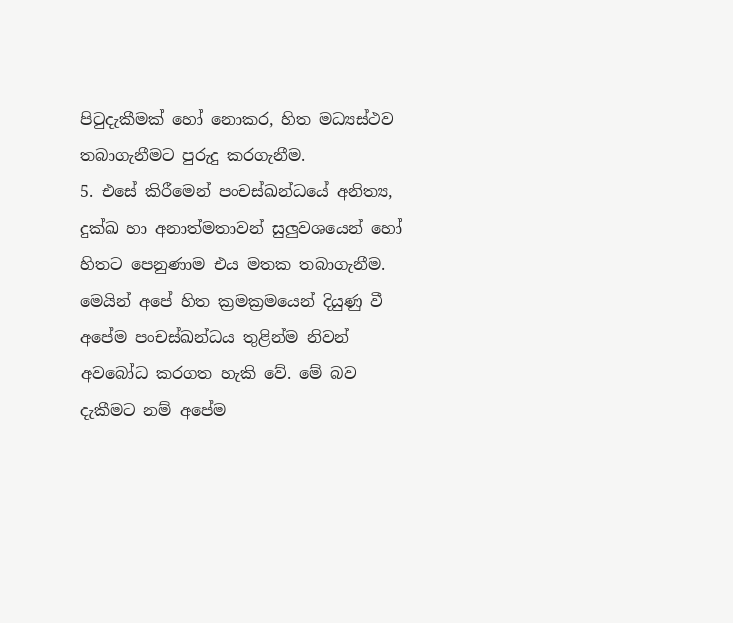පිටුදැකීමක් හෝ නොකර, හිත මධ්‍යස්ථව තබාගැනීමට පුරුදු කරගැනීම.
5. එසේ කිරීමෙන් පංචස්ඛන්ධයේ අනිත්‍ය, දුක්ඛ හා අනාත්මතාවන් සුලුවශයෙන් හෝ හිතට පෙනුණාම එය මතක තබාගැනීම.
මෙයින් අපේ හිත ක්‍රමක්‍රමයෙන් දියුණු වී අපේම පංචස්ඛන්ධය තුළින්ම නිවන් අවබෝධ කරගත හැකි වේ. මේ බව දැකීමට නම් අපේම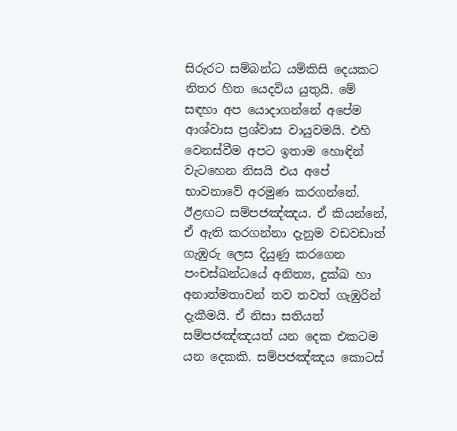සිරුරට සම්බන්ධ යම්කිසි දෙයකට නිතර හිත යෙදවිය යුතුයි. මේ සඳහා අප යොදාගන්නේ අපේම ආශ්වාස ප්‍රශ්වාස වායුවමයි. එහි වෙනස්වීම අපට ඉතාම හොඳින් වැටහෙන නිසයි එය අපේ භාවනාවේ අරමුණ කරගන්නේ.
ඊළඟට සම්පජඤ්ඤය. ඒ කියන්නේ, ඒ ඇති කරගන්නා දැනුම වඩවඩාත් ගැඹුරු ලෙස දියුණු කරගෙන පංචස්ඛන්ධයේ අනිත්‍ය, දුක්ඛ හා අනාත්මතාවන් තව තවත් ගැඹුරින් දැකීමයි. ඒ නිසා සතියත් සම්පජඤ්ඤයත් යන දෙක එකටම යන දෙකකි. සම්පජඤ්ඤය කොටස්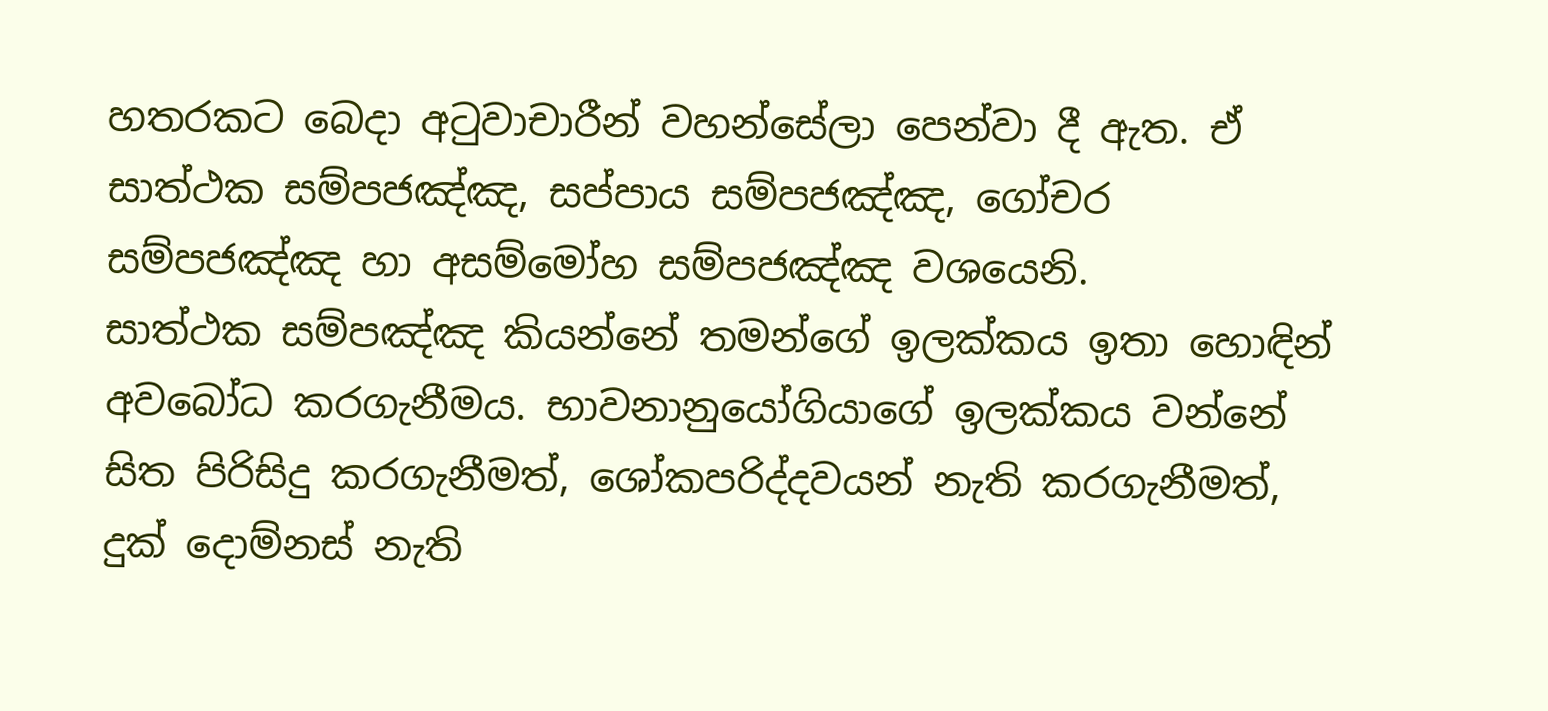හතරකට බෙදා අටුවාචාරීන් වහන්සේලා පෙන්වා දී ඇත. ඒ සාත්ථක සම්පජඤ්ඤ, සප්පාය සම්පජඤ්ඤ, ගෝචර සම්පජඤ්ඤ හා අසම්මෝහ සම්පජඤ්ඤ වශයෙනි.
සාත්ථක සම්පඤ්ඤ කියන්නේ තමන්ගේ ඉලක්කය ඉතා හොඳින් අවබෝධ කරගැනීමය. භාවනානුයෝගියාගේ ඉලක්කය වන්නේ සිත පිරිසිදු කරගැනීමත්, ශෝකපරිද්දවයන් නැති කරගැනීමත්, දුක් දොම්නස් නැති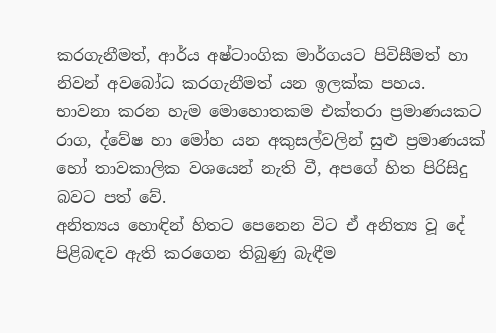කරගැනීමත්, ආර්ය අෂ්ටාංගික මාර්ගයට පිවිසීමත් හා නිවන් අවබෝධ කරගැනීමත් යන ඉලක්ක පහය.
භාවනා කරන හැම මොහොතකම එක්තරා ප්‍රමාණයකට රාග, ද්වේෂ හා මෝහ යන අකුසල්වලින් සුළු ප්‍රමාණයක් හෝ තාවකාලික වශයෙන් නැති වී, අපගේ හිත පිරිසිදු බවට පත් වේ.
අනිත්‍යය හොඳින් හිතට පෙනෙන විට ඒ අනිත්‍ය වූ දේ පිළිබඳව ඇති කරගෙන තිබුණු බැඳීම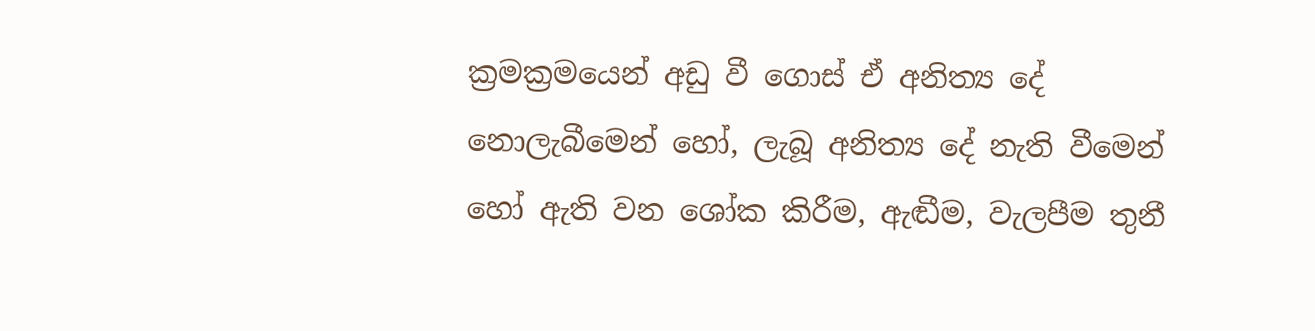ක්‍රමක්‍රමයෙන් අඩු වී ගොස් ඒ අනිත්‍ය දේ නොලැබීමෙන් හෝ, ලැබූ අනිත්‍ය දේ නැති වීමෙන් හෝ ඇති වන ශෝක කිරීම, ඇඬීම, වැලපීම තුනී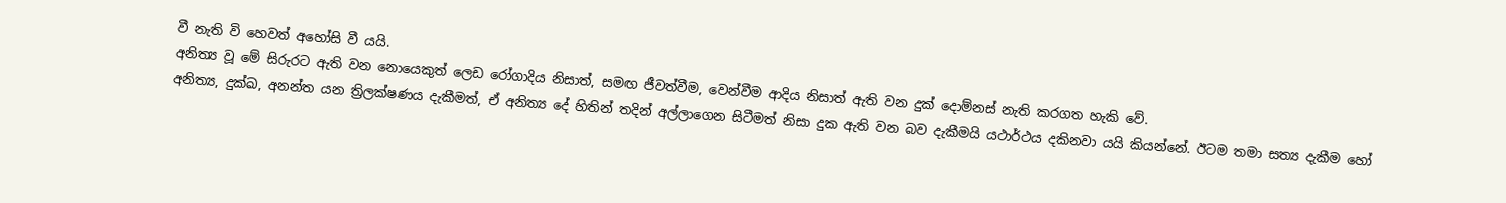වී නැති වි හෙවත් අහෝසි වී යයි.
අනිත්‍ය වූ මේ සිරුරට ඇති වන නොයෙකුත් ලෙඩ රෝගාදිය නිසාත්, සමඟ ජීවත්වීම, වෙන්වීම ආදිය නිසාත් ඇති වන දුක් දොම්නස් නැති කරගත හැකි වේ.
අනිත්‍ය, දුක්ඛ, අනන්ත යන ත්‍රිලක්ෂණය දැකීමත්, ඒ අනිත්‍ය දේ හිතින් තදින් අල්ලාගෙන සිටීමත් නිසා දුක ඇති වන බව දැකීමයි යථාර්ථය දකිනවා යයි කියන්නේ. ඊටම තමා සත්‍ය දැකීම හෝ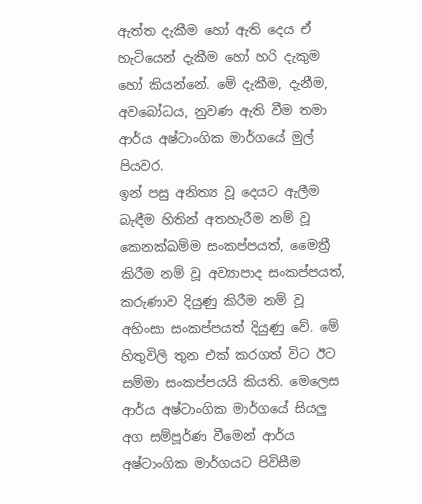ඇත්ත දැකීම හෝ ඇති දෙය ඒ හැටියෙන් දැකීම හෝ හරි දැකුම හෝ කියන්නේ. මේ දැකීම, දැනීම, අවබෝධය, නුවණ ඇති වීම තමා ආර්ය අෂ්ටාංගික මාර්ගයේ මුල් පියවර.
ඉන් පසු අනිත්‍ය වූ දෙයට ඇලීම බැඳීම හිතින් අතහැරීම නම් වූ කෙනක්ඛම්ම සංකප්පයත්, මෛත්‍රී කිරීම නම් වූ අව්‍යාපාද සංකප්පයත්, කරුණාව දියුණු කිරීම නම් වූ අහිංසා සංකප්පයත් දියුණු වේ. මේ හිතුවිලි තුන එක් කරගත් විට ඊට සම්මා සංකප්පයයි කියති. මෙලෙස ආර්ය අෂ්ටාංගික මාර්ගයේ සියලු අග සම්පූර්ණ වීමෙන් ආර්ය අෂ්ටාංගික මාර්ගයට පිවිසීම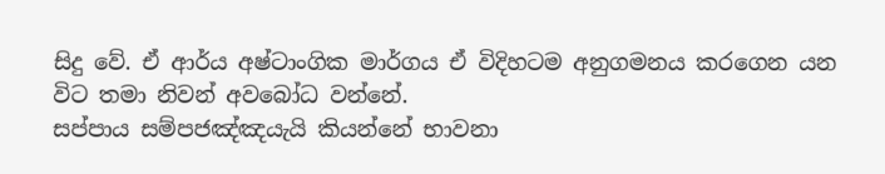සිදු වේ. ඒ ආර්ය අෂ්ටාංගික මාර්ගය ඒ විදිහටම අනුගමනය කරගෙන යන විට තමා නිවන් අවබෝධ වන්නේ.
සප්පාය සම්පජඤ්ඤයැයි කියන්නේ භාවනා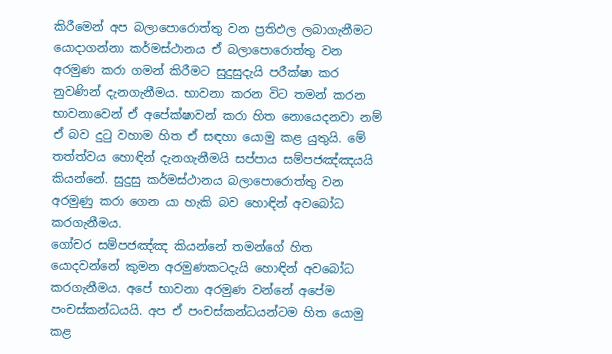කිරීමෙන් අප බලාපොරොත්තු වන ප්‍රතිඵල ලබාගැනීමට යොදාගන්නා කර්මස්ථානය ඒ බලාපොරොත්තු වන අරමුණ කරා ගමන් කිරීමට සුදුසුදැයි පරීක්ෂා කර නුවණින් දැනගැනීමය. භාවනා කරන විට තමන් කරන භාවනාවෙන් ඒ අපේක්ෂාවන් කරා හිත නොයෙදනවා නම් ඒ බව දුටු වහාම හිත ඒ සඳහා යොමු කළ යුතුයි. මේ තත්ත්වය හොඳින් දැනගැනීමයි සප්පාය සම්පජඤ්ඤයයි කියන්නේ. සුදුසු කර්මස්ථානය බලාපොරොත්තු වන අරමුණු කරා ගෙන යා හැකි බව හොඳින් අවබෝධ කරගැනීමය.
ගෝචර සම්පජඤ්ඤ කියන්නේ තමන්ගේ හිත යොදවන්නේ කුමන අරමුණකටදැයි හොඳින් අවබෝධ කරගැනීමය. අපේ භාවනා අරමුණ වන්නේ අපේම පංචස්කන්ධයයි. අප ඒ පංචස්කන්ධයන්ටම හිත යොමු කළ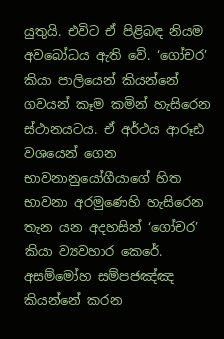යුතුයි. එවිට ඒ පිළිබඳ නියම අවබෝධය ඇති වේ. ‘ගෝචර’ කියා පාලියෙන් කියන්නේ ගවයන් කෑම කමින් හැසිරෙන ස්ථානයටය. ඒ අර්ථය ආරූඪ වශයෙන් ගෙන භාවනානුයෝගීයාගේ හිත භාවනා අරමුණෙහි හැසිරෙන තැන යන අදහසින් ‘ගෝචර’ කියා ව්‍යවහාර කෙරේ.
අසම්මෝහ සම්පජඤ්ඤ කියන්නේ කරන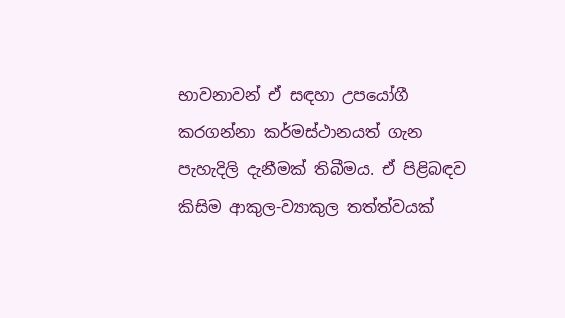භාවනාවන් ඒ සඳහා උපයෝගී කරගන්නා කර්මස්ථානයත් ගැන පැහැදිලි දැනීමක් තිබීමය. ඒ පිළිබඳව කිසිම ආකුල-ව්‍යාකුල තත්ත්වයක්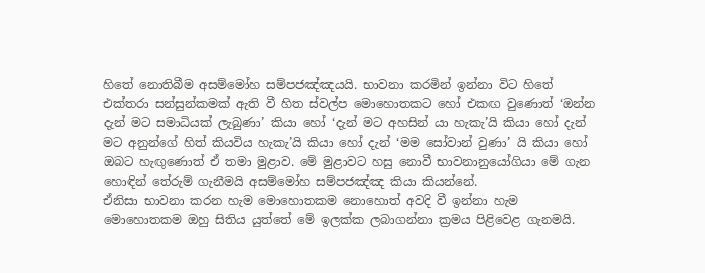හිතේ නොතිබීම අසම්මෝහ සම්පජඤ්ඤයයි. භාවනා කරමින් ඉන්නා විට හිතේ එක්තරා සන්සුන්කමක් ඇති වී හිත ස්වල්ප මොහොතකට හෝ එකඟ වුණොත් ‘ඔන්න දැන් මට සමාධියක් ලැබුණා’ කියා හෝ ‘දැන් මට අහසින් යා හැකැ’යි කියා හෝ දැන් මට අනුන්ගේ හිත් කියවිය හැකැ’යි කියා හෝ දැන් ‘මම සෝවාන් වුණා’ යි කියා හෝ ඔබට හැඟුණොත් ඒ තමා මුළාව. මේ මුළාවට හසු නොවී භාවනානුයෝගියා මේ ගැන හොඳින් තේරුම් ගැනීමයි අසම්මෝහ සම්පජඤ්ඤ කියා කියන්නේ.
ඒනිසා භාවනා කරන හැම මොහොතකම නොහොත් අවදි වී ඉන්නා හැම මොහොතකම ඔහු සිතිය යුත්තේ මේ ඉලක්ක ලබාගන්නා ක්‍රමය පිළිවෙළ ගැනමයි.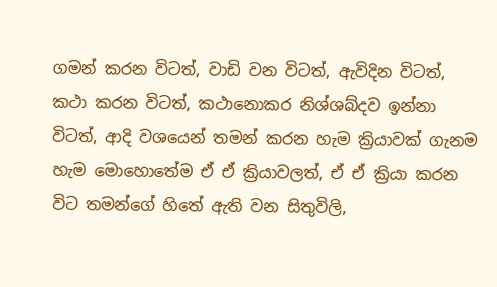ගමන් කරන විටත්, වාඩි වන විටත්, ඇවිදින විටත්, කථා කරන විටත්, කථානොකර නිශ්ශබ්දව ඉන්නා විටත්, ආදි වශයෙන් තමන් කරන හැම ක්‍රියාවක් ගැනම හැම මොහොතේම ඒ ඒ ක්‍රියාවලත්, ඒ ඒ ක්‍රියා කරන විට තමන්ගේ හිතේ ඇති වන සිතුවිලි,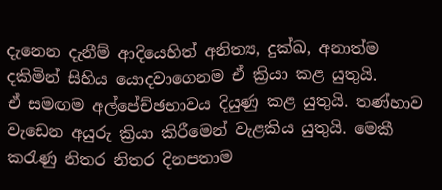දැනෙන දැනීම් ආදියෙහිත් අනිත්‍ය, දුක්ඛ, අනාත්ම දකිමින් සිහිය යොදවාගෙනම ඒ ක්‍රියා කළ යුතුයි.
ඒ සමඟම අල්පේච්ඡභාවය දියුණු කළ යුතුයි. තණ්හාව වැඩෙන අයුරු ක්‍රියා කිරීමෙන් වැළකිය යුතුයි. මෙකී කරැණු නිතර නිතර දිනපතාම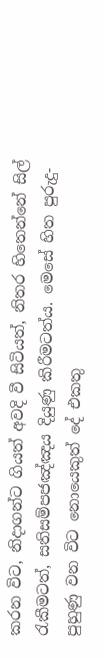කරන විට, නිදාගන්ට ගියත් අවදි වී සිටියත්, නිතර හිතෙන්නේ සිල් රැකීමටත්, සතිසම්පජඤ්ඤය දියුණු කිරීමටත්ය. මෙසේ හිත පුරුදු-පුහුණු වන විට නොයෙකුත් දේ එකතු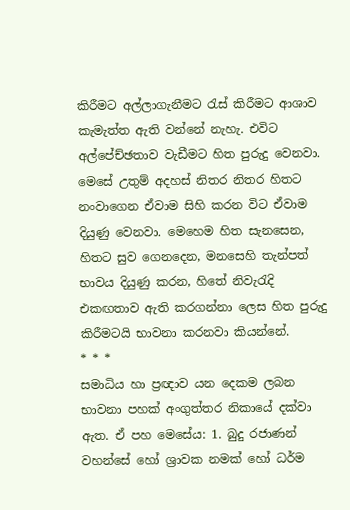කිරීමට අල්ලාගැනීමට රැස් කිරීමට ආශාව කැමැත්ත ඇති වන්නේ නැහැ. එවිට අල්පේච්ඡතාව වැඩීමට හිත පුරුදු වෙනවා. මෙසේ උතුම් අදහස් නිතර නිතර හිතට නංවාගෙන ඒවාම සිහි කරන විට ඒවාම දියුණු වෙනවා. මෙහෙම හිත සැනසෙන, හිතට සුව ගෙනදෙන, මනසෙහි තැන්පත් භාවය දියුණු කරන, හිතේ නිවැරැදි එකඟතාව ඇති කරගන්නා ලෙස හිත පුරුදු කිරීමටයි භාවනා කරනවා කියන්නේ.
* * *
සමාධිය හා ප්‍රඥාව යන දෙකම ලබන භාවනා පහක් අංගුත්තර නිකායේ දක්වා ඇත. ඒ පහ මෙසේය: 1. බුදු රජාණන් වහන්සේ හෝ ශ්‍රාවක නමක් හෝ ධර්ම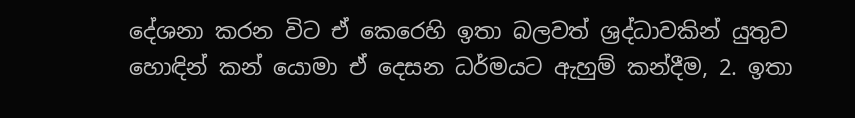දේශනා කරන විට ඒ කෙරෙහි ඉතා බලවත් ශ්‍රද්ධාවකින් යුතුව හොඳින් කන් යොමා ඒ දෙසන ධර්මයට ඇහුම් කන්දීම, 2. ඉතා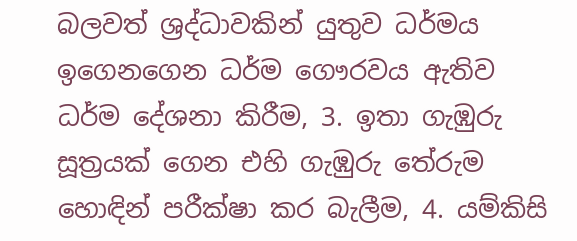බලවත් ශ්‍රද්ධාවකින් යුතුව ධර්මය ඉගෙනගෙන ධර්ම ගෞරවය ඇතිව ධර්ම දේශනා කිරීම, 3. ඉතා ගැඹුරු සූත්‍රයක් ගෙන එහි ගැඹුරු තේරුම හොඳින් පරීක්ෂා කර බැලීම, 4. යම්කිසි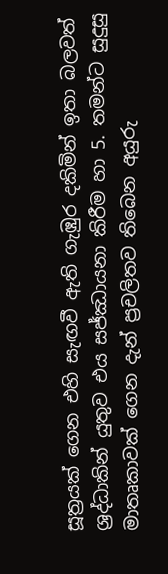සූත්‍රයක් ගෙන එහි සැඟවී ඇති ගැඹුර දකිමින් ඉතා බලවත් ශ්‍රද්ධාකින් යුතුව එය සජ්ඣායනා කිරීම හා 5. තමන්ට සුදුසු මාතෘකාවක් ගෙන දැන් ප්‍රචලිතව තිබෙන අයුරු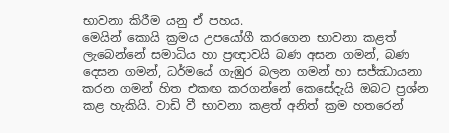භාවනා කිරීම යනු ඒ පහය.
මෙයින් කොයි ක්‍රමය උපයෝගී කරගෙන භාවනා කළත් ලැබෙන්නේ සමාධිය හා ප්‍රඥාවයි බණ අසන ගමන්, බණ දෙසන ගමන්, ධර්මයේ ගැඹුර බලන ගමන් හා සජ්ඣායනා කරන ගමන් හිත එකඟ කරගන්නේ කෙසේදැයි ඔබට ප්‍රශ්න කළ හැකියි. වාඩි වී භාවනා කළත් අනිත් ක්‍රම හතරෙන්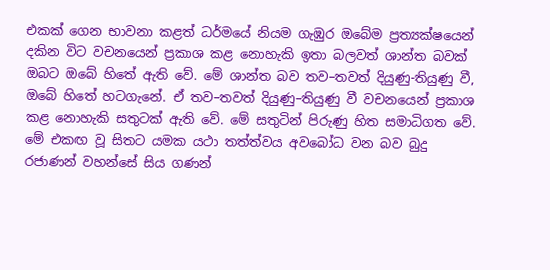එකක් ගෙන භාවනා කළත් ධර්මයේ නියම ගැඹුර ඔබේම ප්‍රත්‍යක්ෂයෙන් දකින විට වචනයෙන් ප්‍රකාශ කළ නොහැකි ඉතා බලවත් ශාන්ත බවක් ඔබට ඔබේ හිතේ ඇති වේ. මේ ශාන්ත බව තව–තවත් දියුණු-තියුණු වී, ඔබේ හිතේ හටගැනේ. ඒ තව–තවත් දියුණු–තියුණු වී වචනයෙන් ප්‍රකාශ කළ නොහැකි සතුටක් ඇති වේ. මේ සතුටින් පිරුණු හිත සමාධිගත වේ. මේ එකඟ වූ සිතට යමක යථා තත්ත්වය අවබෝධ වන බව බුදු රජාණන් වහන්සේ සිය ගණන්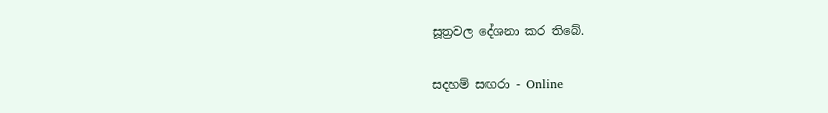සූත්‍රවල දේශනා කර තිබේ.

සදහම් සඟරා - Online